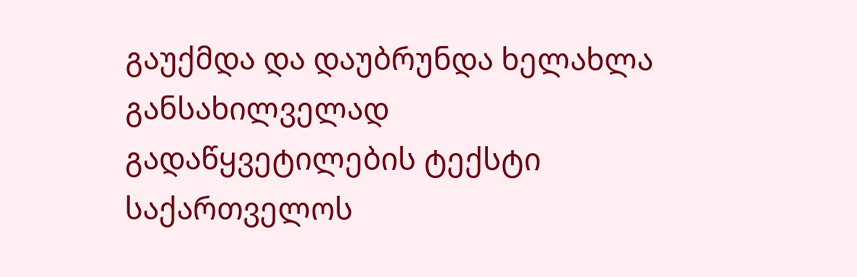გაუქმდა და დაუბრუნდა ხელახლა განსახილველად
გადაწყვეტილების ტექსტი
საქართველოს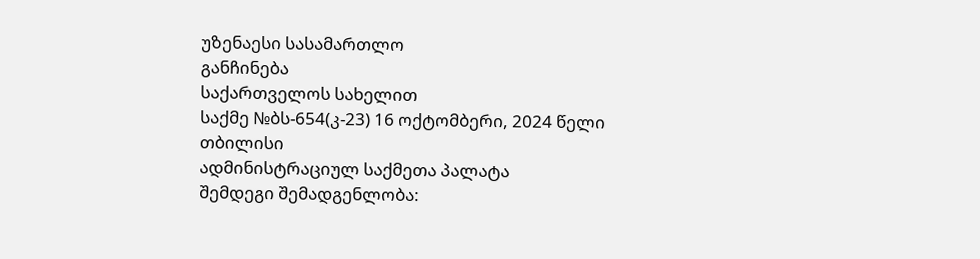უზენაესი სასამართლო
განჩინება
საქართველოს სახელით
საქმე №ბს-654(კ-23) 16 ოქტომბერი, 2024 წელი
თბილისი
ადმინისტრაციულ საქმეთა პალატა
შემდეგი შემადგენლობა: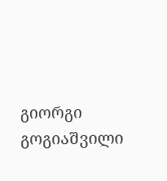გიორგი გოგიაშვილი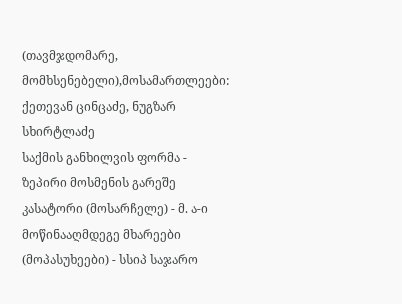(თავმჯდომარე, მომხსენებელი),მოსამართლეები: ქეთევან ცინცაძე, ნუგზარ სხირტლაძე
საქმის განხილვის ფორმა - ზეპირი მოსმენის გარეშე
კასატორი (მოსარჩელე) - მ. ა-ი
მოწინააღმდეგე მხარეები (მოპასუხეები) - სსიპ საჯარო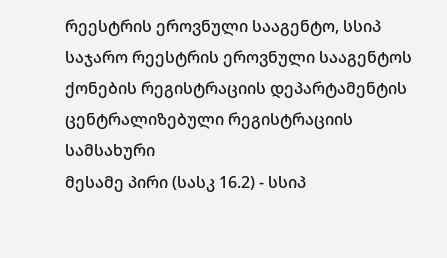რეესტრის ეროვნული სააგენტო, სსიპ საჯარო რეესტრის ეროვნული სააგენტოს ქონების რეგისტრაციის დეპარტამენტის ცენტრალიზებული რეგისტრაციის სამსახური
მესამე პირი (სასკ 16.2) - სსიპ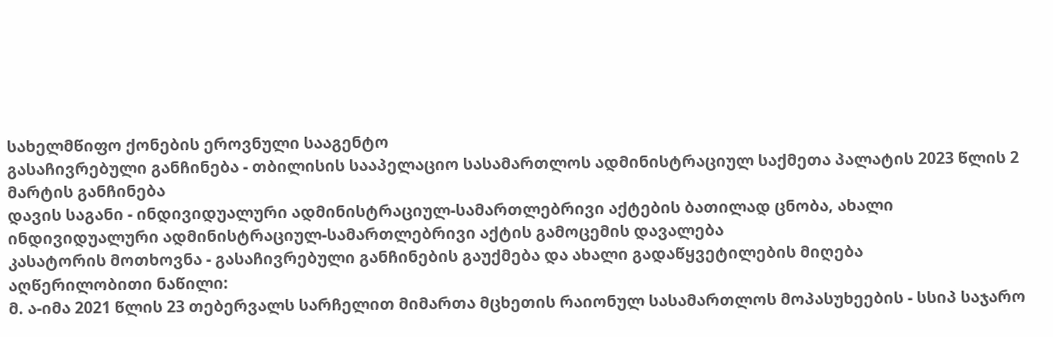სახელმწიფო ქონების ეროვნული სააგენტო
გასაჩივრებული განჩინება - თბილისის სააპელაციო სასამართლოს ადმინისტრაციულ საქმეთა პალატის 2023 წლის 2 მარტის განჩინება
დავის საგანი - ინდივიდუალური ადმინისტრაციულ-სამართლებრივი აქტების ბათილად ცნობა, ახალი ინდივიდუალური ადმინისტრაციულ-სამართლებრივი აქტის გამოცემის დავალება
კასატორის მოთხოვნა - გასაჩივრებული განჩინების გაუქმება და ახალი გადაწყვეტილების მიღება
აღწერილობითი ნაწილი:
მ. ა-იმა 2021 წლის 23 თებერვალს სარჩელით მიმართა მცხეთის რაიონულ სასამართლოს მოპასუხეების - სსიპ საჯარო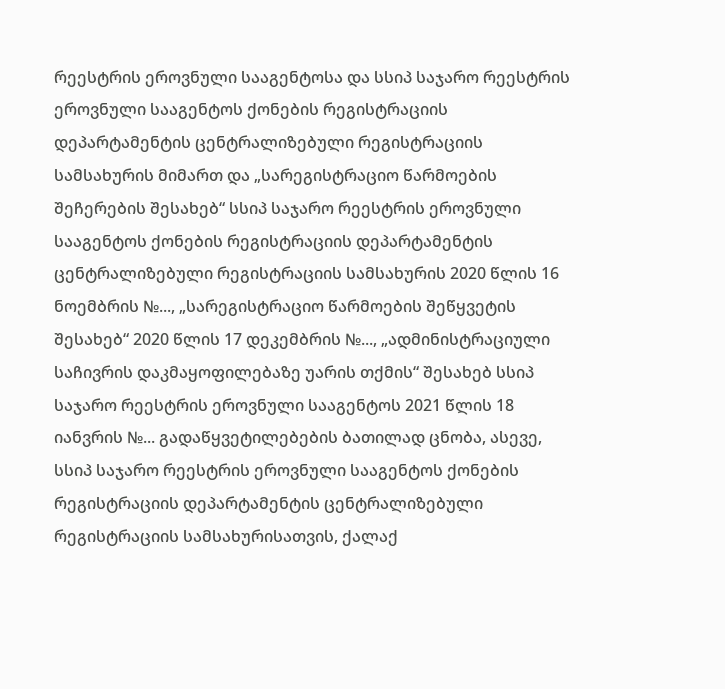რეესტრის ეროვნული სააგენტოსა და სსიპ საჯარო რეესტრის ეროვნული სააგენტოს ქონების რეგისტრაციის დეპარტამენტის ცენტრალიზებული რეგისტრაციის სამსახურის მიმართ და „სარეგისტრაციო წარმოების შეჩერების შესახებ“ სსიპ საჯარო რეესტრის ეროვნული სააგენტოს ქონების რეგისტრაციის დეპარტამენტის ცენტრალიზებული რეგისტრაციის სამსახურის 2020 წლის 16 ნოემბრის №..., „სარეგისტრაციო წარმოების შეწყვეტის შესახებ“ 2020 წლის 17 დეკემბრის №..., „ადმინისტრაციული საჩივრის დაკმაყოფილებაზე უარის თქმის“ შესახებ სსიპ საჯარო რეესტრის ეროვნული სააგენტოს 2021 წლის 18 იანვრის №... გადაწყვეტილებების ბათილად ცნობა, ასევე, სსიპ საჯარო რეესტრის ეროვნული სააგენტოს ქონების რეგისტრაციის დეპარტამენტის ცენტრალიზებული რეგისტრაციის სამსახურისათვის, ქალაქ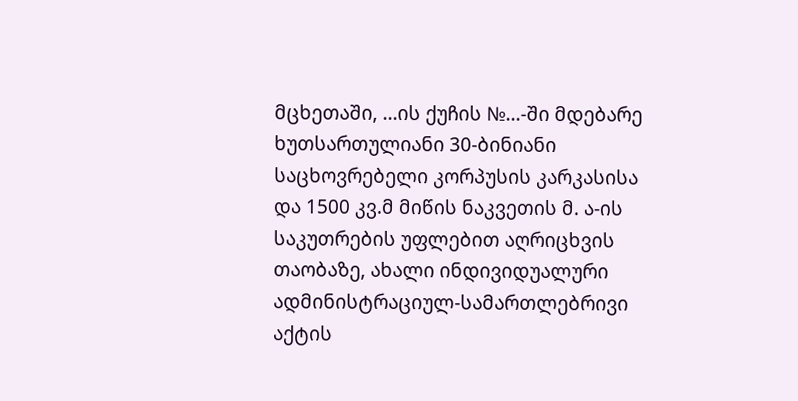მცხეთაში, ...ის ქუჩის №...-ში მდებარე ხუთსართულიანი 30-ბინიანი საცხოვრებელი კორპუსის კარკასისა და 1500 კვ.მ მიწის ნაკვეთის მ. ა-ის საკუთრების უფლებით აღრიცხვის თაობაზე, ახალი ინდივიდუალური ადმინისტრაციულ-სამართლებრივი აქტის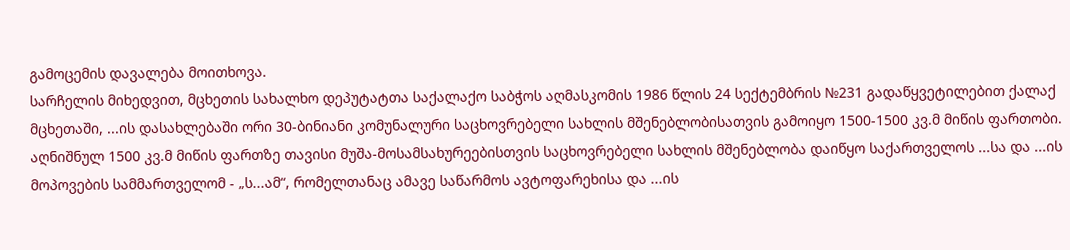გამოცემის დავალება მოითხოვა.
სარჩელის მიხედვით, მცხეთის სახალხო დეპუტატთა საქალაქო საბჭოს აღმასკომის 1986 წლის 24 სექტემბრის №231 გადაწყვეტილებით ქალაქ მცხეთაში, ...ის დასახლებაში ორი 30-ბინიანი კომუნალური საცხოვრებელი სახლის მშენებლობისათვის გამოიყო 1500-1500 კვ.მ მიწის ფართობი. აღნიშნულ 1500 კვ.მ მიწის ფართზე თავისი მუშა-მოსამსახურეებისთვის საცხოვრებელი სახლის მშენებლობა დაიწყო საქართველოს ...სა და ...ის მოპოვების სამმართველომ - „ს...ამ“, რომელთანაც ამავე საწარმოს ავტოფარეხისა და ...ის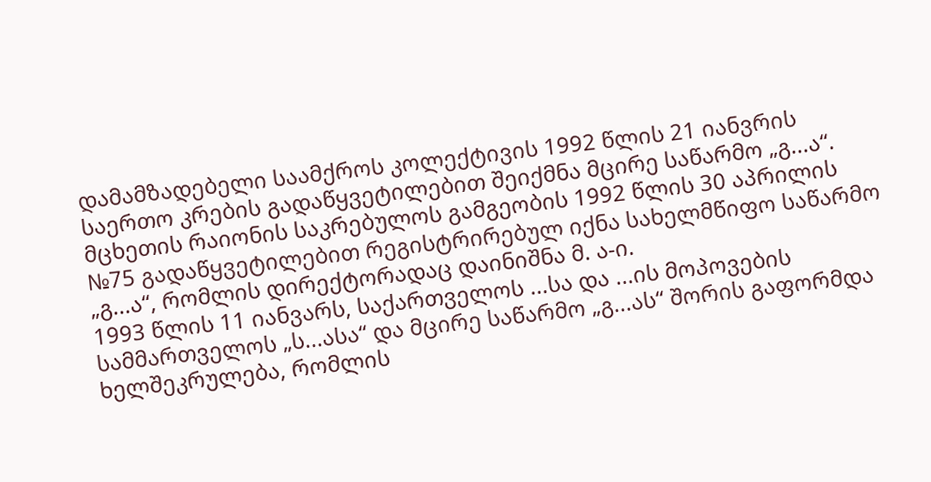დამამზადებელი საამქროს კოლექტივის 1992 წლის 21 იანვრის საერთო კრების გადაწყვეტილებით შეიქმნა მცირე საწარმო „გ...ა“. მცხეთის რაიონის საკრებულოს გამგეობის 1992 წლის 30 აპრილის №75 გადაწყვეტილებით რეგისტრირებულ იქნა სახელმწიფო საწარმო „გ...ა“, რომლის დირექტორადაც დაინიშნა მ. ა-ი.
1993 წლის 11 იანვარს, საქართველოს ...სა და ...ის მოპოვების სამმართველოს „ს...ასა“ და მცირე საწარმო „გ...ას“ შორის გაფორმდა ხელშეკრულება, რომლის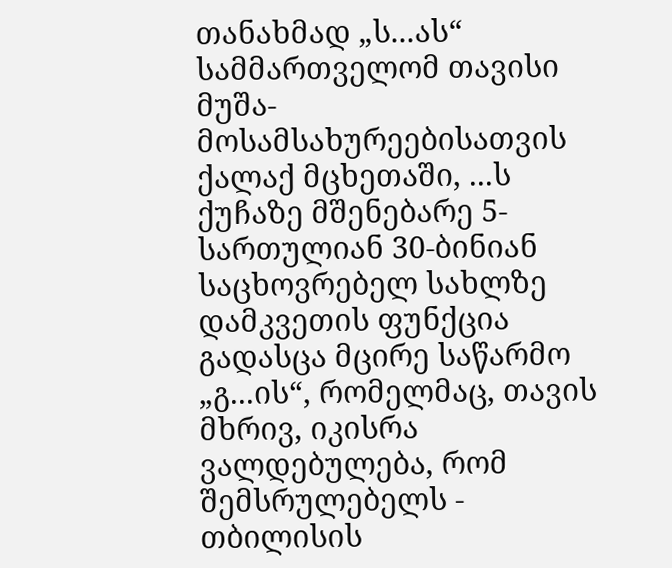თანახმად „ს...ას“ სამმართველომ თავისი მუშა-მოსამსახურეებისათვის ქალაქ მცხეთაში, ...ს ქუჩაზე მშენებარე 5-სართულიან 30-ბინიან საცხოვრებელ სახლზე დამკვეთის ფუნქცია გადასცა მცირე საწარმო „გ...ის“, რომელმაც, თავის მხრივ, იკისრა ვალდებულება, რომ შემსრულებელს - თბილისის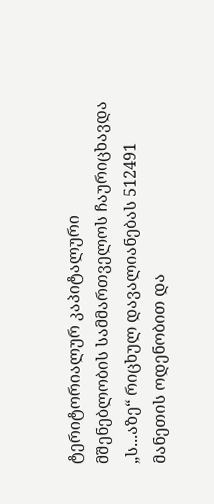ტერიტორიალურ კაპიტალური მშენებლობის სამმართველოს ჩაურიცხავდა „ს...აზე“ რიცხულ დავალიანებას 512491 მანეთის ოდენობით და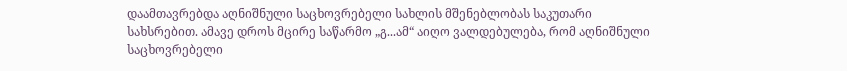დაამთავრებდა აღნიშნული საცხოვრებელი სახლის მშენებლობას საკუთარი სახსრებით. ამავე დროს მცირე საწარმო „გ...ამ“ აიღო ვალდებულება, რომ აღნიშნული საცხოვრებელი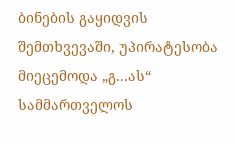ბინების გაყიდვის შემთხვევაში, უპირატესობა მიეცემოდა „გ...ას“ სამმართველოს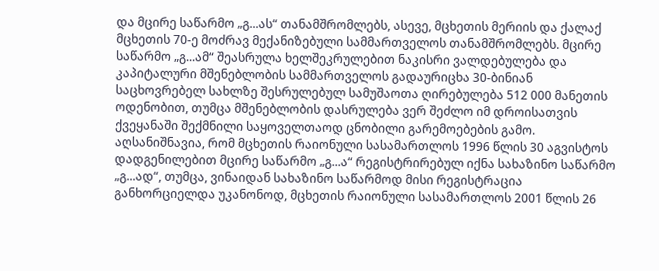და მცირე საწარმო „გ...ას“ თანამშრომლებს, ასევე, მცხეთის მერიის და ქალაქ მცხეთის 70-ე მოძრავ მექანიზებული სამმართველოს თანამშრომლებს. მცირე საწარმო „გ...ამ“ შეასრულა ხელშეკრულებით ნაკისრი ვალდებულება და კაპიტალური მშენებლობის სამმართველოს გადაურიცხა 30-ბინიან საცხოვრებელ სახლზე შესრულებულ სამუშაოთა ღირებულება 512 000 მანეთის ოდენობით, თუმცა მშენებლობის დასრულება ვერ შეძლო იმ დროისათვის ქვეყანაში შექმნილი საყოველთაოდ ცნობილი გარემოებების გამო.
აღსანიშნავია, რომ მცხეთის რაიონული სასამართლოს 1996 წლის 30 აგვისტოს დადგენილებით მცირე საწარმო „გ...ა“ რეგისტრირებულ იქნა სახაზინო საწარმო „გ...ად“, თუმცა, ვინაიდან სახაზინო საწარმოდ მისი რეგისტრაცია განხორციელდა უკანონოდ, მცხეთის რაიონული სასამართლოს 2001 წლის 26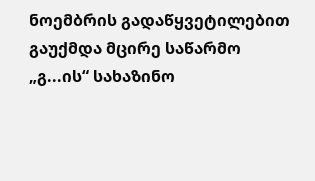ნოემბრის გადაწყვეტილებით გაუქმდა მცირე საწარმო „გ...ის“ სახაზინო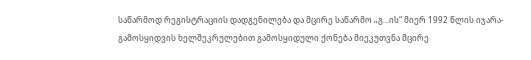საწარმოდ რეგისტრაციის დადგენილება და მცირე საწარმო „გ...ის“ მიერ 1992 წლის იჯარა-გამოსყიდვის ხელშეკრულებით გამოსყიდული ქონება მიეკუთვნა მცირე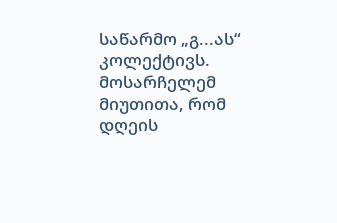საწარმო „გ...ას“ კოლექტივს.
მოსარჩელემ მიუთითა, რომ დღეის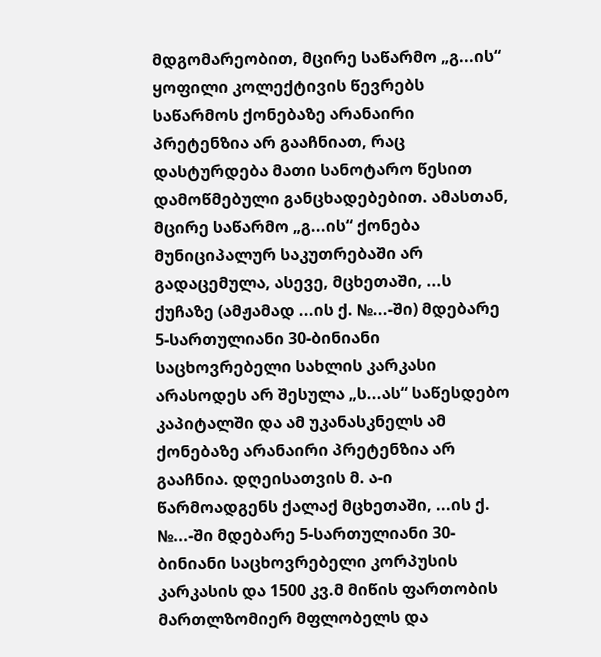მდგომარეობით, მცირე საწარმო „გ...ის“ ყოფილი კოლექტივის წევრებს საწარმოს ქონებაზე არანაირი პრეტენზია არ გააჩნიათ, რაც დასტურდება მათი სანოტარო წესით დამოწმებული განცხადებებით. ამასთან, მცირე საწარმო „გ...ის“ ქონება მუნიციპალურ საკუთრებაში არ გადაცემულა, ასევე, მცხეთაში, ...ს ქუჩაზე (ამჟამად ...ის ქ. №...-ში) მდებარე 5-სართულიანი 30-ბინიანი საცხოვრებელი სახლის კარკასი არასოდეს არ შესულა „ს...ას“ საწესდებო კაპიტალში და ამ უკანასკნელს ამ ქონებაზე არანაირი პრეტენზია არ გააჩნია. დღეისათვის მ. ა-ი წარმოადგენს ქალაქ მცხეთაში, ...ის ქ. №...-ში მდებარე 5-სართულიანი 30-ბინიანი საცხოვრებელი კორპუსის კარკასის და 1500 კვ.მ მიწის ფართობის მართლზომიერ მფლობელს და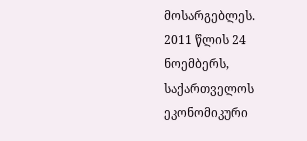მოსარგებლეს.
2011 წლის 24 ნოემბერს, საქართველოს ეკონომიკური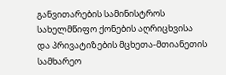განვითარების სამინისტროს სახელმწიფო ქონების აღრიცხვისა და პრივატიზების მცხეთა-მთიანეთის სამხარეო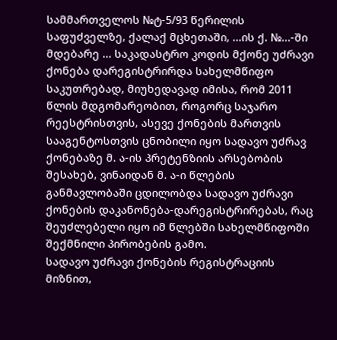სამმართველოს №ტ-5/93 წერილის საფუძველზე, ქალაქ მცხეთაში, ...ის ქ. №...-ში მდებარე ... საკადასტრო კოდის მქონე უძრავი ქონება დარეგისტრირდა სახელმწიფო საკუთრებად, მიუხედავად იმისა, რომ 2011 წლის მდგომარეობით, როგორც საჯარო რეესტრისთვის, ასევე ქონების მართვის სააგენტოსთვის ცნობილი იყო სადავო უძრავ ქონებაზე მ. ა-ის პრეტენზიის არსებობის შესახებ, ვინაიდან მ. ა-ი წლების განმავლობაში ცდილობდა სადავო უძრავი ქონების დაკანონება-დარეგისტრირებას, რაც შეუძლებელი იყო იმ წლებში სახელმწიფოში შექმნილი პირობების გამო.
სადავო უძრავი ქონების რეგისტრაციის მიზნით,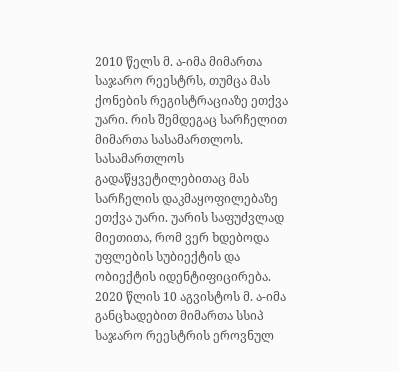2010 წელს მ. ა-იმა მიმართა საჯარო რეესტრს, თუმცა მას ქონების რეგისტრაციაზე ეთქვა უარი. რის შემდეგაც სარჩელით მიმართა სასამართლოს. სასამართლოს გადაწყვეტილებითაც მას სარჩელის დაკმაყოფილებაზე ეთქვა უარი. უარის საფუძვლად მიეთითა, რომ ვერ ხდებოდა უფლების სუბიექტის და ობიექტის იდენტიფიცირება. 2020 წლის 10 აგვისტოს მ. ა-იმა განცხადებით მიმართა სსიპ საჯარო რეესტრის ეროვნულ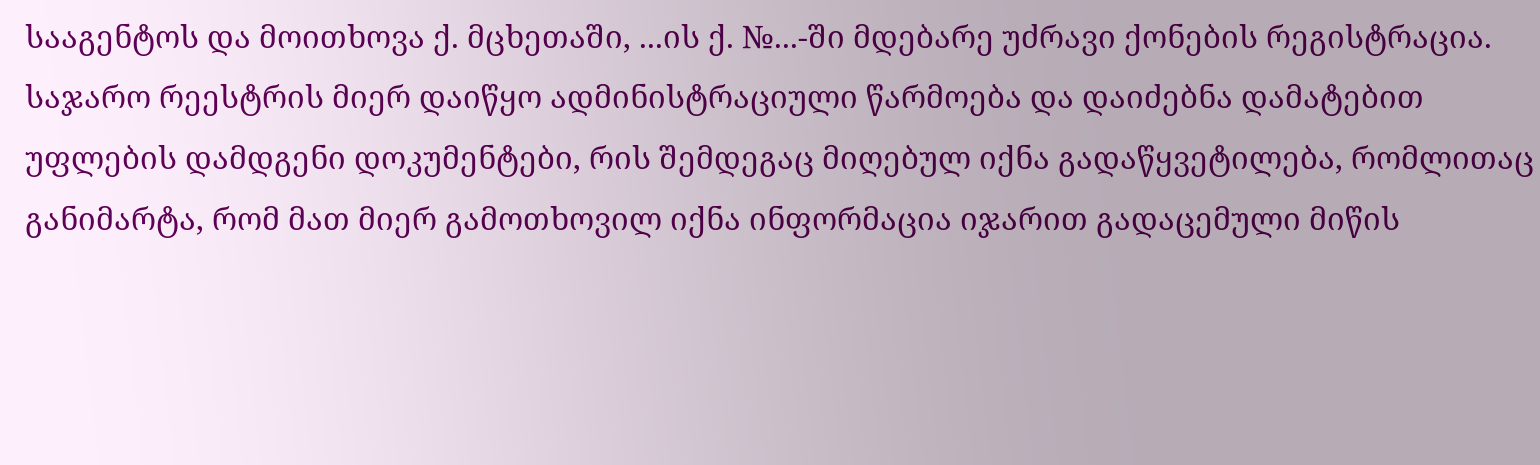სააგენტოს და მოითხოვა ქ. მცხეთაში, ...ის ქ. №...-ში მდებარე უძრავი ქონების რეგისტრაცია. საჯარო რეესტრის მიერ დაიწყო ადმინისტრაციული წარმოება და დაიძებნა დამატებით უფლების დამდგენი დოკუმენტები, რის შემდეგაც მიღებულ იქნა გადაწყვეტილება, რომლითაც განიმარტა, რომ მათ მიერ გამოთხოვილ იქნა ინფორმაცია იჯარით გადაცემული მიწის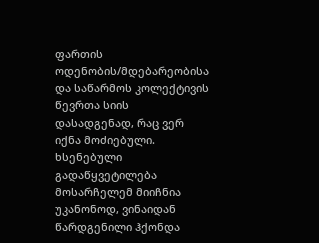ფართის ოდენობის/მდებარეობისა და საწარმოს კოლექტივის წევრთა სიის დასადგენად, რაც ვერ იქნა მოძიებული. ხსენებული გადაწყვეტილება მოსარჩელემ მიიჩნია უკანონოდ, ვინაიდან წარდგენილი ჰქონდა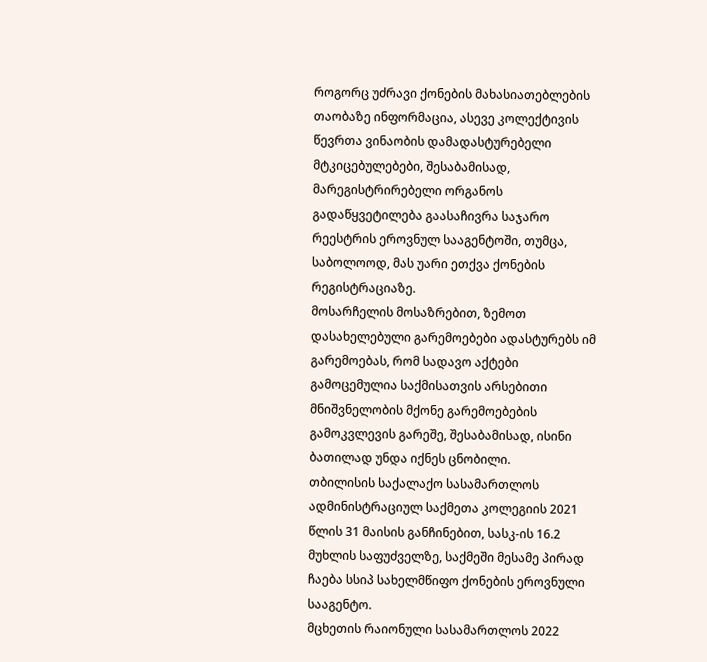როგორც უძრავი ქონების მახასიათებლების თაობაზე ინფორმაცია, ასევე კოლექტივის წევრთა ვინაობის დამადასტურებელი მტკიცებულებები, შესაბამისად, მარეგისტრირებელი ორგანოს გადაწყვეტილება გაასაჩივრა საჯარო რეესტრის ეროვნულ სააგენტოში, თუმცა, საბოლოოდ, მას უარი ეთქვა ქონების რეგისტრაციაზე.
მოსარჩელის მოსაზრებით, ზემოთ დასახელებული გარემოებები ადასტურებს იმ გარემოებას, რომ სადავო აქტები გამოცემულია საქმისათვის არსებითი მნიშვნელობის მქონე გარემოებების გამოკვლევის გარეშე, შესაბამისად, ისინი ბათილად უნდა იქნეს ცნობილი.
თბილისის საქალაქო სასამართლოს ადმინისტრაციულ საქმეთა კოლეგიის 2021 წლის 31 მაისის განჩინებით, სასკ-ის 16.2 მუხლის საფუძველზე, საქმეში მესამე პირად ჩაება სსიპ სახელმწიფო ქონების ეროვნული სააგენტო.
მცხეთის რაიონული სასამართლოს 2022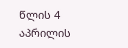წლის 4 აპრილის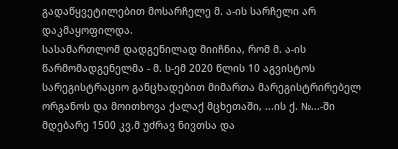გადაწყვეტილებით მოსარჩელე მ. ა-ის სარჩელი არ დაკმაყოფილდა.
სასამართლომ დადგენილად მიიჩნია, რომ მ. ა-ის წარმომადგენელმა - მ. ს-ემ 2020 წლის 10 აგვისტოს სარეგისტრაციო განცხადებით მიმართა მარეგისტრირებელ ორგანოს და მოითხოვა ქალაქ მცხეთაში, ...ის ქ. №...-ში მდებარე 1500 კვ.მ უძრავ ნივთსა და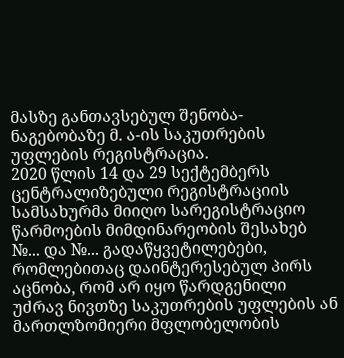მასზე განთავსებულ შენობა-ნაგებობაზე მ. ა-ის საკუთრების უფლების რეგისტრაცია.
2020 წლის 14 და 29 სექტემბერს ცენტრალიზებული რეგისტრაციის სამსახურმა მიიღო სარეგისტრაციო წარმოების მიმდინარეობის შესახებ №... და №... გადაწყვეტილებები, რომლებითაც დაინტერესებულ პირს აცნობა, რომ არ იყო წარდგენილი უძრავ ნივთზე საკუთრების უფლების ან მართლზომიერი მფლობელობის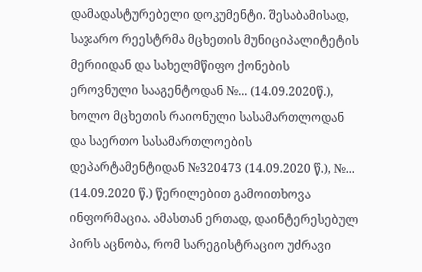დამადასტურებელი დოკუმენტი. შესაბამისად, საჯარო რეესტრმა მცხეთის მუნიციპალიტეტის მერიიდან და სახელმწიფო ქონების ეროვნული სააგენტოდან №... (14.09.2020წ.), ხოლო მცხეთის რაიონული სასამართლოდან და საერთო სასამართლოების დეპარტამენტიდან №320473 (14.09.2020 წ.), №... (14.09.2020 წ.) წერილებით გამოითხოვა ინფორმაცია. ამასთან ერთად, დაინტერესებულ პირს აცნობა, რომ სარეგისტრაციო უძრავი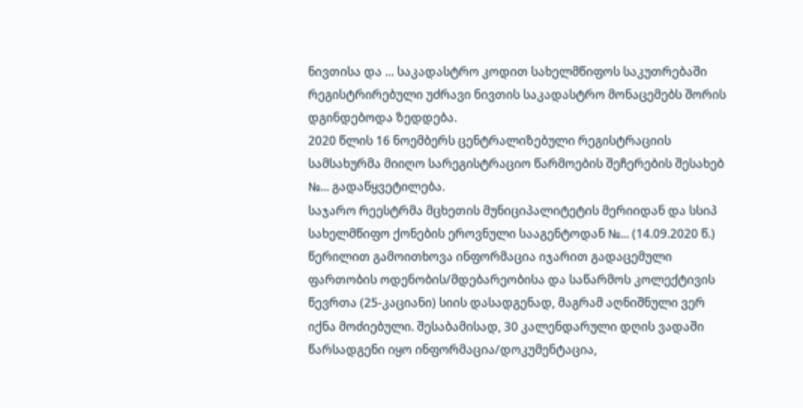ნივთისა და ... საკადასტრო კოდით სახელმწიფოს საკუთრებაში რეგისტრირებული უძრავი ნივთის საკადასტრო მონაცემებს შორის დგინდებოდა ზედდება.
2020 წლის 16 ნოემბერს ცენტრალიზებული რეგისტრაციის სამსახურმა მიიღო სარეგისტრაციო წარმოების შეჩერების შესახებ №... გადაწყვეტილება.
საჯარო რეესტრმა მცხეთის მუნიციპალიტეტის მერიიდან და სსიპ სახელმწიფო ქონების ეროვნული სააგენტოდან №... (14.09.2020 წ.) წერილით გამოითხოვა ინფორმაცია იჯარით გადაცემული ფართობის ოდენობის/მდებარეობისა და საწარმოს კოლექტივის წევრთა (25-კაციანი) სიის დასადგენად, მაგრამ აღნიშნული ვერ იქნა მოძიებული. შესაბამისად, 30 კალენდარული დღის ვადაში წარსადგენი იყო ინფორმაცია/დოკუმენტაცია,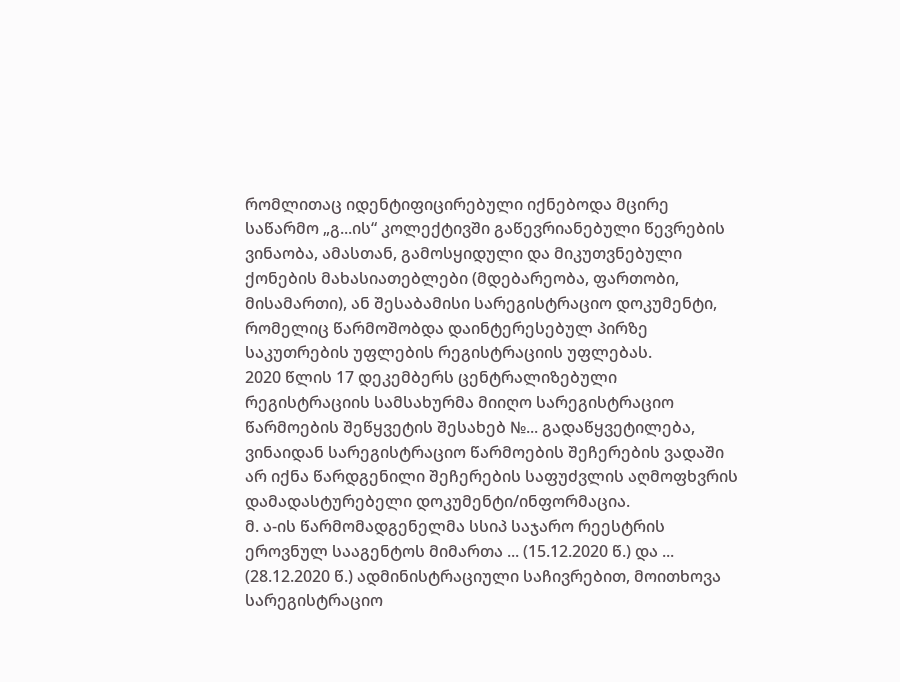რომლითაც იდენტიფიცირებული იქნებოდა მცირე საწარმო „გ...ის“ კოლექტივში გაწევრიანებული წევრების ვინაობა, ამასთან, გამოსყიდული და მიკუთვნებული ქონების მახასიათებლები (მდებარეობა, ფართობი, მისამართი), ან შესაბამისი სარეგისტრაციო დოკუმენტი, რომელიც წარმოშობდა დაინტერესებულ პირზე საკუთრების უფლების რეგისტრაციის უფლებას.
2020 წლის 17 დეკემბერს ცენტრალიზებული რეგისტრაციის სამსახურმა მიიღო სარეგისტრაციო წარმოების შეწყვეტის შესახებ №... გადაწყვეტილება, ვინაიდან სარეგისტრაციო წარმოების შეჩერების ვადაში არ იქნა წარდგენილი შეჩერების საფუძვლის აღმოფხვრის დამადასტურებელი დოკუმენტი/ინფორმაცია.
მ. ა-ის წარმომადგენელმა სსიპ საჯარო რეესტრის ეროვნულ სააგენტოს მიმართა ... (15.12.2020 წ.) და ... (28.12.2020 წ.) ადმინისტრაციული საჩივრებით, მოითხოვა სარეგისტრაციო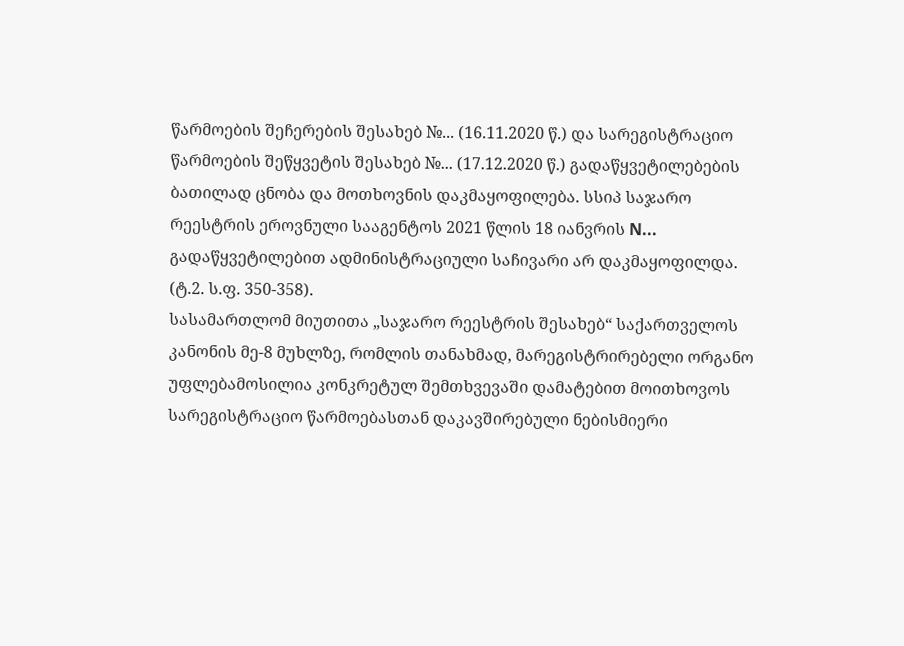წარმოების შეჩერების შესახებ №... (16.11.2020 წ.) და სარეგისტრაციო წარმოების შეწყვეტის შესახებ №... (17.12.2020 წ.) გადაწყვეტილებების ბათილად ცნობა და მოთხოვნის დაკმაყოფილება. სსიპ საჯარო რეესტრის ეროვნული სააგენტოს 2021 წლის 18 იანვრის N... გადაწყვეტილებით ადმინისტრაციული საჩივარი არ დაკმაყოფილდა. (ტ.2. ს.ფ. 350-358).
სასამართლომ მიუთითა „საჯარო რეესტრის შესახებ“ საქართველოს კანონის მე-8 მუხლზე, რომლის თანახმად, მარეგისტრირებელი ორგანო უფლებამოსილია კონკრეტულ შემთხვევაში დამატებით მოითხოვოს სარეგისტრაციო წარმოებასთან დაკავშირებული ნებისმიერი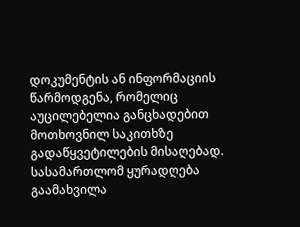დოკუმენტის ან ინფორმაციის წარმოდგენა, რომელიც აუცილებელია განცხადებით მოთხოვნილ საკითხზე გადაწყვეტილების მისაღებად.
სასამართლომ ყურადღება გაამახვილა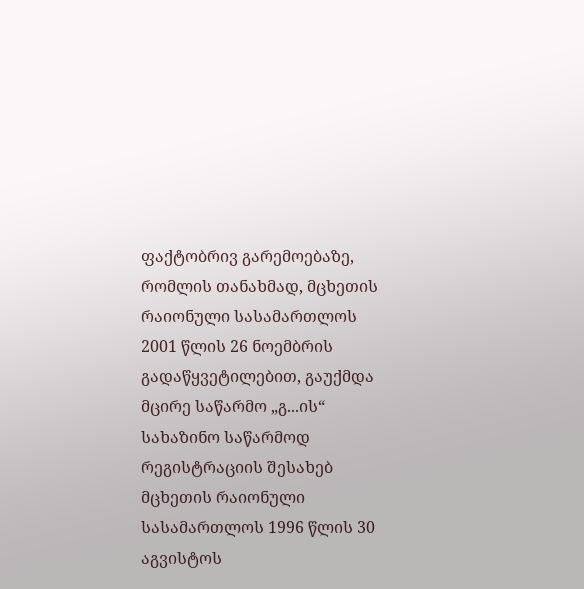ფაქტობრივ გარემოებაზე, რომლის თანახმად, მცხეთის რაიონული სასამართლოს 2001 წლის 26 ნოემბრის გადაწყვეტილებით, გაუქმდა მცირე საწარმო „გ...ის“ სახაზინო საწარმოდ რეგისტრაციის შესახებ მცხეთის რაიონული სასამართლოს 1996 წლის 30 აგვისტოს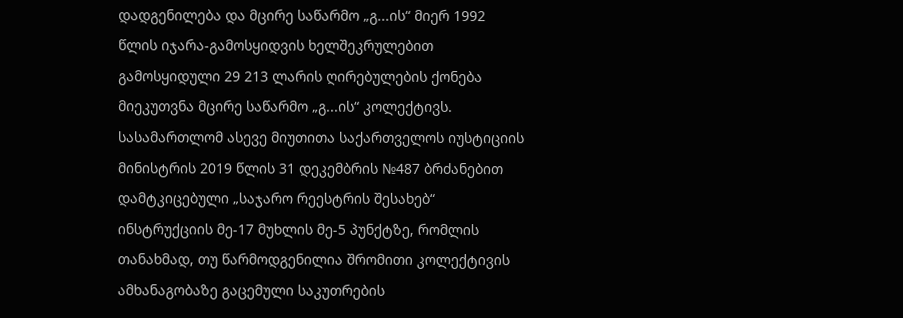დადგენილება და მცირე საწარმო „გ...ის“ მიერ 1992 წლის იჯარა-გამოსყიდვის ხელშეკრულებით გამოსყიდული 29 213 ლარის ღირებულების ქონება მიეკუთვნა მცირე საწარმო „გ...ის“ კოლექტივს.
სასამართლომ ასევე მიუთითა საქართველოს იუსტიციის მინისტრის 2019 წლის 31 დეკემბრის №487 ბრძანებით დამტკიცებული „საჯარო რეესტრის შესახებ“ ინსტრუქციის მე-17 მუხლის მე-5 პუნქტზე, რომლის თანახმად, თუ წარმოდგენილია შრომითი კოლექტივის ამხანაგობაზე გაცემული საკუთრების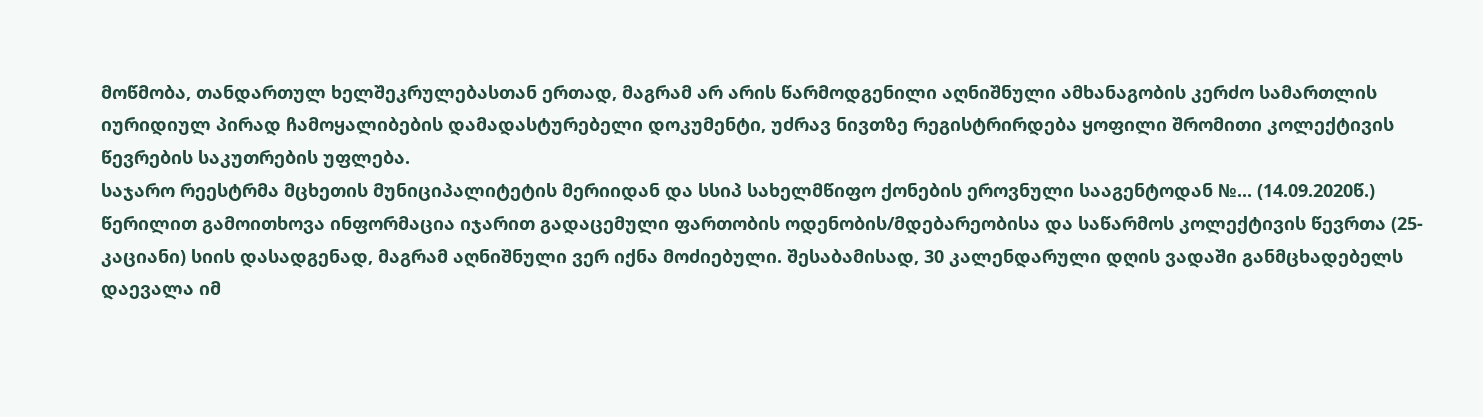მოწმობა, თანდართულ ხელშეკრულებასთან ერთად, მაგრამ არ არის წარმოდგენილი აღნიშნული ამხანაგობის კერძო სამართლის იურიდიულ პირად ჩამოყალიბების დამადასტურებელი დოკუმენტი, უძრავ ნივთზე რეგისტრირდება ყოფილი შრომითი კოლექტივის წევრების საკუთრების უფლება.
საჯარო რეესტრმა მცხეთის მუნიციპალიტეტის მერიიდან და სსიპ სახელმწიფო ქონების ეროვნული სააგენტოდან №... (14.09.2020წ.) წერილით გამოითხოვა ინფორმაცია იჯარით გადაცემული ფართობის ოდენობის/მდებარეობისა და საწარმოს კოლექტივის წევრთა (25-კაციანი) სიის დასადგენად, მაგრამ აღნიშნული ვერ იქნა მოძიებული. შესაბამისად, 30 კალენდარული დღის ვადაში განმცხადებელს დაევალა იმ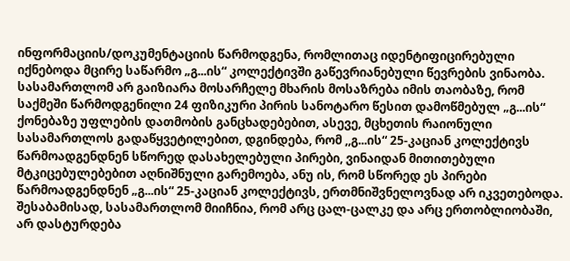ინფორმაციის/დოკუმენტაციის წარმოდგენა, რომლითაც იდენტიფიცირებული იქნებოდა მცირე საწარმო „გ...ის“ კოლექტივში გაწევრიანებული წევრების ვინაობა.
სასამართლომ არ გაიზიარა მოსარჩელე მხარის მოსაზრება იმის თაობაზე, რომ საქმეში წარმოდგენილი 24 ფიზიკური პირის სანოტარო წესით დამოწმებულ „გ...ის“ ქონებაზე უფლების დათმობის განცხადებებით, ასევე, მცხეთის რაიონული სასამართლოს გადაწყვეტილებით, დგინდება, რომ ,,გ...ის“ 25-კაციან კოლექტივს წარმოადგენდნენ სწორედ დასახელებული პირები, ვინაიდან მითითებული მტკიცებულებებით აღნიშნული გარემოება, ანუ ის, რომ სწორედ ეს პირები წარმოადგენდნენ „გ...ის“ 25-კაციან კოლექტივს, ერთმნიშვნელოვნად არ იკვეთებოდა. შესაბამისად, სასამართლომ მიიჩნია, რომ არც ცალ-ცალკე და არც ერთობლიობაში, არ დასტურდება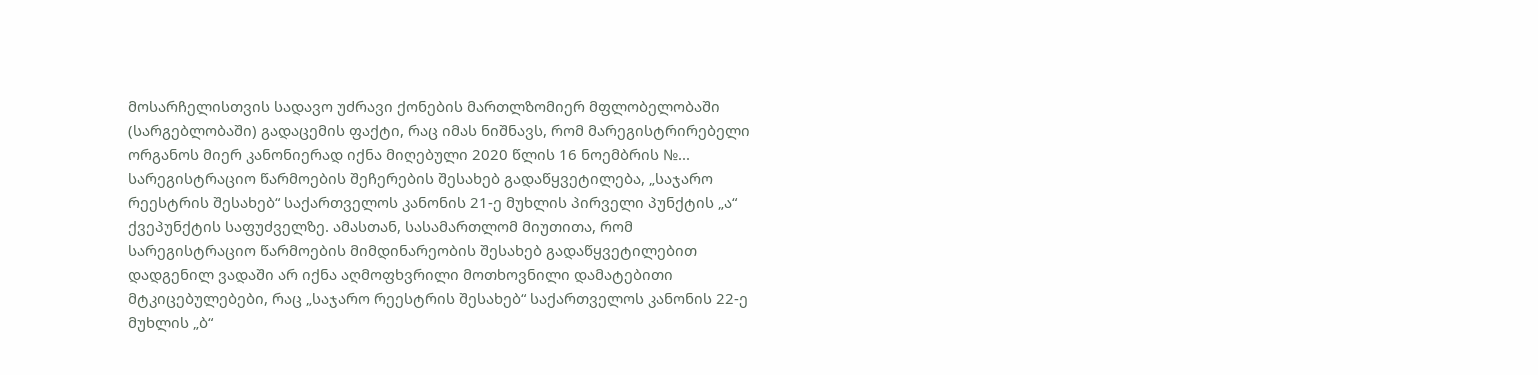მოსარჩელისთვის სადავო უძრავი ქონების მართლზომიერ მფლობელობაში (სარგებლობაში) გადაცემის ფაქტი, რაც იმას ნიშნავს, რომ მარეგისტრირებელი ორგანოს მიერ კანონიერად იქნა მიღებული 2020 წლის 16 ნოემბრის №... სარეგისტრაციო წარმოების შეჩერების შესახებ გადაწყვეტილება, „საჯარო რეესტრის შესახებ“ საქართველოს კანონის 21-ე მუხლის პირველი პუნქტის „ა“ ქვეპუნქტის საფუძველზე. ამასთან, სასამართლომ მიუთითა, რომ სარეგისტრაციო წარმოების მიმდინარეობის შესახებ გადაწყვეტილებით დადგენილ ვადაში არ იქნა აღმოფხვრილი მოთხოვნილი დამატებითი მტკიცებულებები, რაც „საჯარო რეესტრის შესახებ“ საქართველოს კანონის 22-ე მუხლის „ბ“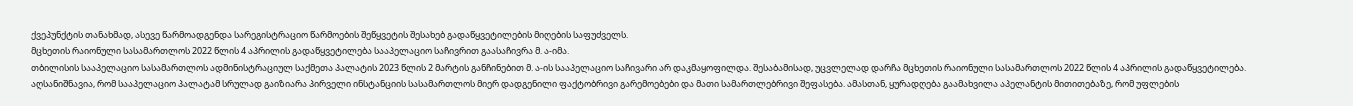ქვეპუნქტის თანახმად, ასევე წარმოადგენდა სარეგისტრაციო წარმოების შეწყვეტის შესახებ გადაწყვეტილების მიღების საფუძველს.
მცხეთის რაიონული სასამართლოს 2022 წლის 4 აპრილის გადაწყვეტილება სააპელაციო საჩივრით გაასაჩივრა მ. ა-იმა.
თბილისის სააპელაციო სასამართლოს ადმინისტრაციულ საქმეთა პალატის 2023 წლის 2 მარტის განჩინებით მ. ა-ის სააპელაციო საჩივარი არ დაკმაყოფილდა. შესაბამისად, უცვლელად დარჩა მცხეთის რაიონული სასამართლოს 2022 წლის 4 აპრილის გადაწყვეტილება.
აღსანიშნავია, რომ სააპელაციო პალატამ სრულად გაიზიარა პირველი ინსტანციის სასამართლოს მიერ დადგენილი ფაქტობრივი გარემოებები და მათი სამართლებრივი შეფასება. ამასთან, ყურადღება გაამახვილა აპელანტის მითითებაზე, რომ უფლების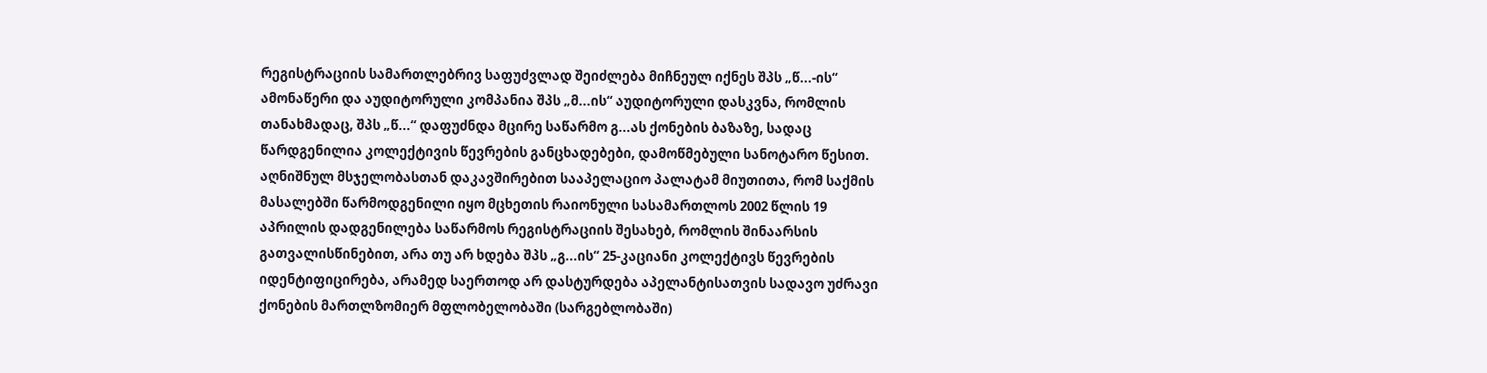რეგისტრაციის სამართლებრივ საფუძვლად შეიძლება მიჩნეულ იქნეს შპს „წ...-ის“ ამონაწერი და აუდიტორული კომპანია შპს „მ...ის“ აუდიტორული დასკვნა, რომლის თანახმადაც, შპს „წ...“ დაფუძნდა მცირე საწარმო გ...ას ქონების ბაზაზე, სადაც წარდგენილია კოლექტივის წევრების განცხადებები, დამოწმებული სანოტარო წესით. აღნიშნულ მსჯელობასთან დაკავშირებით სააპელაციო პალატამ მიუთითა, რომ საქმის მასალებში წარმოდგენილი იყო მცხეთის რაიონული სასამართლოს 2002 წლის 19 აპრილის დადგენილება საწარმოს რეგისტრაციის შესახებ, რომლის შინაარსის გათვალისწინებით, არა თუ არ ხდება შპს „გ...ის“ 25-კაციანი კოლექტივს წევრების იდენტიფიცირება, არამედ საერთოდ არ დასტურდება აპელანტისათვის სადავო უძრავი ქონების მართლზომიერ მფლობელობაში (სარგებლობაში)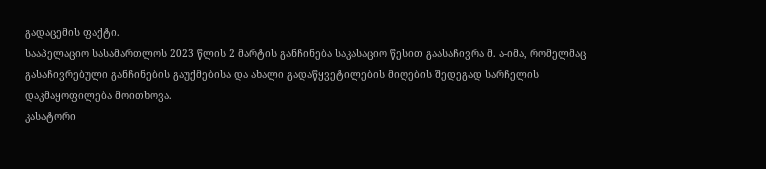გადაცემის ფაქტი.
სააპელაციო სასამართლოს 2023 წლის 2 მარტის განჩინება საკასაციო წესით გაასაჩივრა მ. ა-იმა, რომელმაც გასაჩივრებული განჩინების გაუქმებისა და ახალი გადაწყვეტილების მიღების შედეგად სარჩელის დაკმაყოფილება მოითხოვა.
კასატორი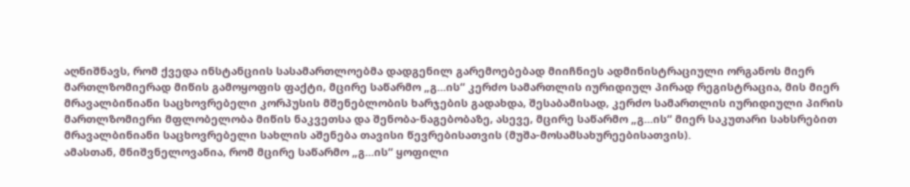აღნიშნავს, რომ ქვედა ინსტანციის სასამართლოებმა დადგენილ გარემოებებად მიიჩნიეს ადმინისტრაციული ორგანოს მიერ მართლზომიერად მიწის გამოყოფის ფაქტი, მცირე საწარმო „გ...ის“ კერძო სამართლის იურიდიულ პირად რეგისტრაცია, მის მიერ მრავალბინიანი საცხოვრებელი კორპუსის მშენებლობის ხარჯების გადახდა, შესაბამისად, კერძო სამართლის იურიდიული პირის მართლზომიერი მფლობელობა მიწის ნაკვეთსა და შენობა-ნაგებობაზე, ასევე, მცირე საწარმო „გ...ის“ მიერ საკუთარი სახსრებით მრავალბინიანი საცხოვრებელი სახლის აშენება თავისი წევრებისათვის (მუშა-მოსამსახურეებისათვის).
ამასთან, მნიშვნელოვანია, რომ მცირე საწარმო „გ...ის“ ყოფილი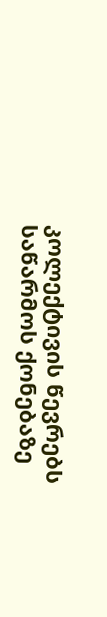კოლექტივის წევრებს საწარმოს ქონებაზე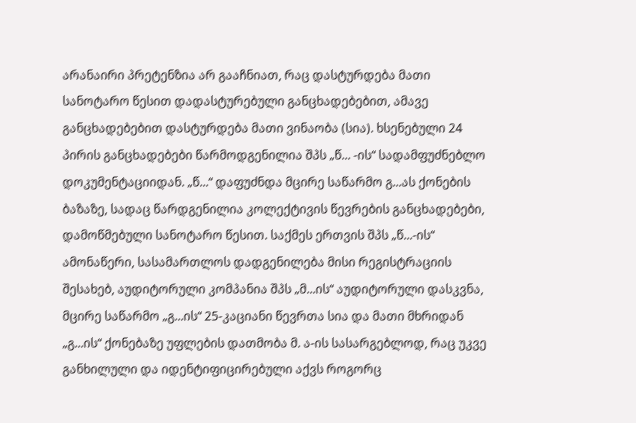არანაირი პრეტენზია არ გააჩნიათ, რაც დასტურდება მათი სანოტარო წესით დადასტურებული განცხადებებით, ამავე განცხადებებით დასტურდება მათი ვინაობა (სია). ხსენებული 24 პირის განცხადებები წარმოდგენილია შპს „წ... -ის“ სადამფუძნებლო დოკუმენტაციიდან. „წ...“ დაფუძნდა მცირე საწარმო გ...ას ქონების ბაზაზე, სადაც წარდგენილია კოლექტივის წევრების განცხადებები, დამოწმებული სანოტარო წესით. საქმეს ერთვის შპს „წ...-ის“ ამონაწერი, სასამართლოს დადგენილება მისი რეგისტრაციის შესახებ, აუდიტორული კომპანია შპს „მ...ის“ აუდიტორული დასკვნა, მცირე საწარმო „გ...ის“ 25-კაციანი წევრთა სია და მათი მხრიდან „გ...ის“ ქონებაზე უფლების დათმობა მ. ა-ის სასარგებლოდ, რაც უკვე განხილული და იდენტიფიცირებული აქვს როგორც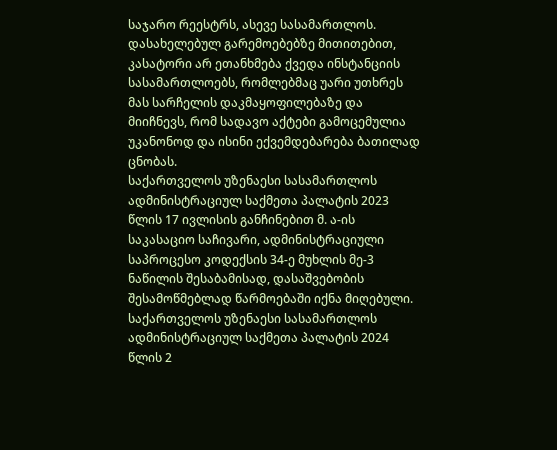საჯარო რეესტრს, ასევე სასამართლოს.
დასახელებულ გარემოებებზე მითითებით, კასატორი არ ეთანხმება ქვედა ინსტანციის სასამართლოებს, რომლებმაც უარი უთხრეს მას სარჩელის დაკმაყოფილებაზე და მიიჩნევს, რომ სადავო აქტები გამოცემულია უკანონოდ და ისინი ექვემდებარება ბათილად ცნობას.
საქართველოს უზენაესი სასამართლოს ადმინისტრაციულ საქმეთა პალატის 2023 წლის 17 ივლისის განჩინებით მ. ა-ის საკასაციო საჩივარი, ადმინისტრაციული საპროცესო კოდექსის 34-ე მუხლის მე-3 ნაწილის შესაბამისად, დასაშვებობის შესამოწმებლად წარმოებაში იქნა მიღებული.
საქართველოს უზენაესი სასამართლოს ადმინისტრაციულ საქმეთა პალატის 2024 წლის 2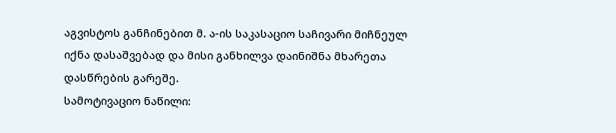აგვისტოს განჩინებით მ. ა-ის საკასაციო საჩივარი მიჩნეულ იქნა დასაშვებად და მისი განხილვა დაინიშნა მხარეთა დასწრების გარეშე.
სამოტივაციო ნაწილი: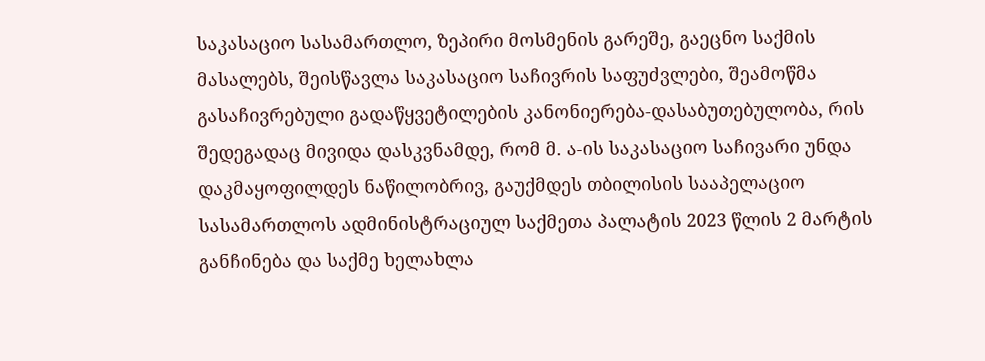საკასაციო სასამართლო, ზეპირი მოსმენის გარეშე, გაეცნო საქმის მასალებს, შეისწავლა საკასაციო საჩივრის საფუძვლები, შეამოწმა გასაჩივრებული გადაწყვეტილების კანონიერება-დასაბუთებულობა, რის შედეგადაც მივიდა დასკვნამდე, რომ მ. ა-ის საკასაციო საჩივარი უნდა დაკმაყოფილდეს ნაწილობრივ, გაუქმდეს თბილისის სააპელაციო სასამართლოს ადმინისტრაციულ საქმეთა პალატის 2023 წლის 2 მარტის განჩინება და საქმე ხელახლა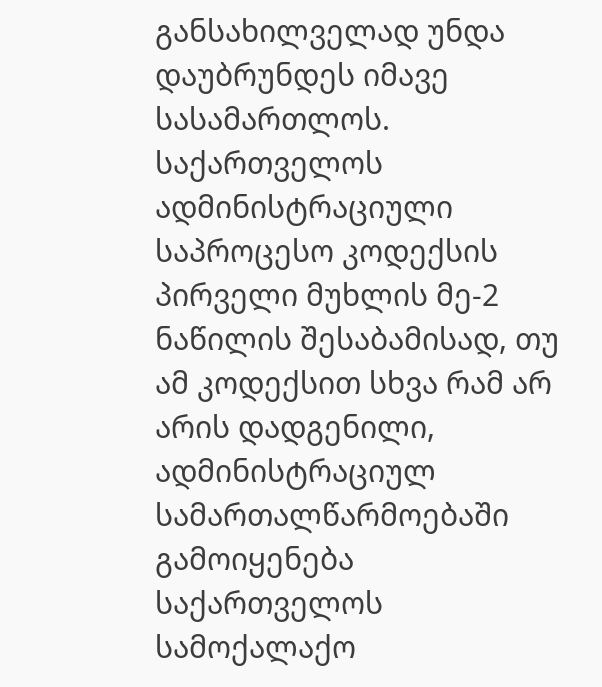განსახილველად უნდა დაუბრუნდეს იმავე სასამართლოს.
საქართველოს ადმინისტრაციული საპროცესო კოდექსის პირველი მუხლის მე-2 ნაწილის შესაბამისად, თუ ამ კოდექსით სხვა რამ არ არის დადგენილი, ადმინისტრაციულ სამართალწარმოებაში გამოიყენება საქართველოს სამოქალაქო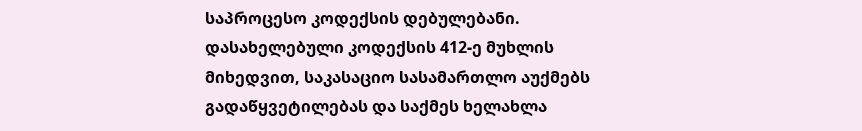საპროცესო კოდექსის დებულებანი. დასახელებული კოდექსის 412-ე მუხლის მიხედვით, საკასაციო სასამართლო აუქმებს გადაწყვეტილებას და საქმეს ხელახლა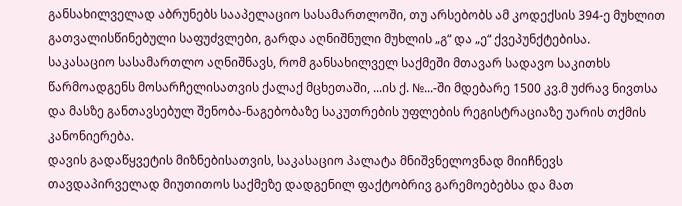განსახილველად აბრუნებს სააპელაციო სასამართლოში, თუ არსებობს ამ კოდექსის 394-ე მუხლით გათვალისწინებული საფუძვლები, გარდა აღნიშნული მუხლის „გ“ და „ე“ ქვეპუნქტებისა.
საკასაციო სასამართლო აღნიშნავს, რომ განსახილველ საქმეში მთავარ სადავო საკითხს წარმოადგენს მოსარჩელისათვის ქალაქ მცხეთაში, ...ის ქ. №...-ში მდებარე 1500 კვ.მ უძრავ ნივთსა და მასზე განთავსებულ შენობა-ნაგებობაზე საკუთრების უფლების რეგისტრაციაზე უარის თქმის კანონიერება.
დავის გადაწყვეტის მიზნებისათვის, საკასაციო პალატა მნიშვნელოვნად მიიჩნევს თავდაპირველად მიუთითოს საქმეზე დადგენილ ფაქტობრივ გარემოებებსა და მათ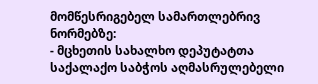მომწესრიგებელ სამართლებრივ ნორმებზე:
- მცხეთის სახალხო დეპუტატთა საქალაქო საბჭოს აღმასრულებელი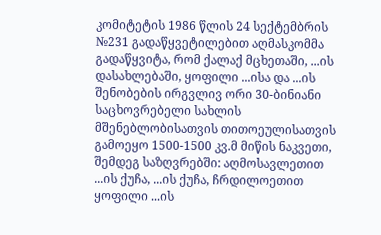კომიტეტის 1986 წლის 24 სექტემბრის №231 გადაწყვეტილებით აღმასკომმა გადაწყვიტა, რომ ქალაქ მცხეთაში, ...ის დასახლებაში, ყოფილი ...ისა და ...ის შენობების ირგვლივ ორი 30-ბინიანი საცხოვრებელი სახლის მშენებლობისათვის თითოეულისათვის გამოეყო 1500-1500 კვ.მ მიწის ნაკვეთი, შემდეგ საზღვრებში: აღმოსავლეთით ...ის ქუჩა, ...ის ქუჩა, ჩრდილოეთით ყოფილი ...ის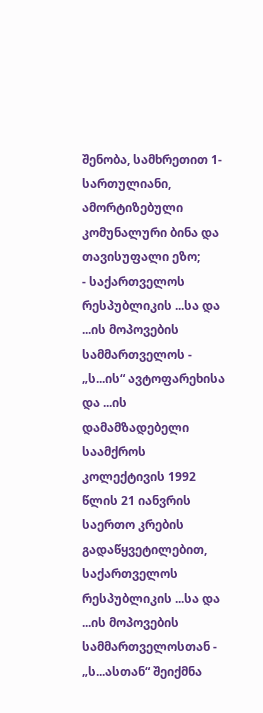შენობა, სამხრეთით 1-სართულიანი, ამორტიზებული კომუნალური ბინა და თავისუფალი ეზო;
- საქართველოს რესპუბლიკის ...სა და ...ის მოპოვების სამმართველოს - „ს...ის“ ავტოფარეხისა და ...ის დამამზადებელი საამქროს კოლექტივის 1992 წლის 21 იანვრის საერთო კრების გადაწყვეტილებით, საქართველოს რესპუბლიკის ...სა და ...ის მოპოვების სამმართველოსთან - „ს...ასთან“ შეიქმნა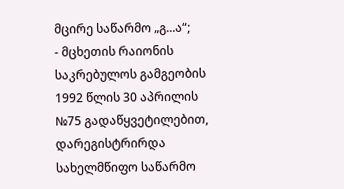მცირე საწარმო „გ...ა“;
- მცხეთის რაიონის საკრებულოს გამგეობის 1992 წლის 30 აპრილის №75 გადაწყვეტილებით, დარეგისტრირდა სახელმწიფო საწარმო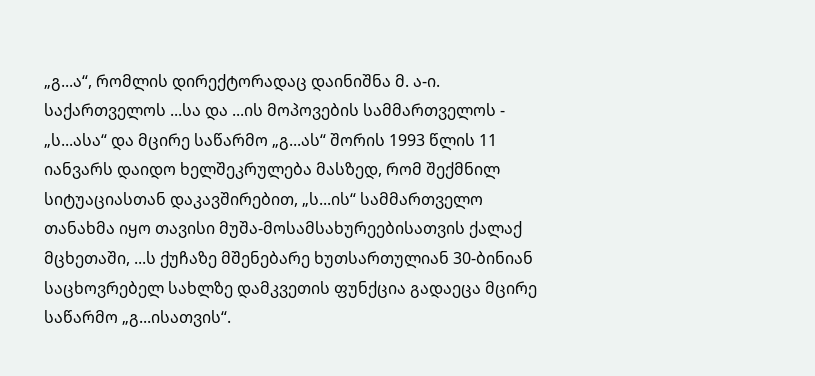„გ...ა“, რომლის დირექტორადაც დაინიშნა მ. ა-ი. საქართველოს ...სა და ...ის მოპოვების სამმართველოს - „ს...ასა“ და მცირე საწარმო „გ...ას“ შორის 1993 წლის 11 იანვარს დაიდო ხელშეკრულება მასზედ, რომ შექმნილ სიტუაციასთან დაკავშირებით, „ს...ის“ სამმართველო თანახმა იყო თავისი მუშა-მოსამსახურეებისათვის ქალაქ მცხეთაში, ...ს ქუჩაზე მშენებარე ხუთსართულიან 30-ბინიან საცხოვრებელ სახლზე დამკვეთის ფუნქცია გადაეცა მცირე საწარმო „გ...ისათვის“.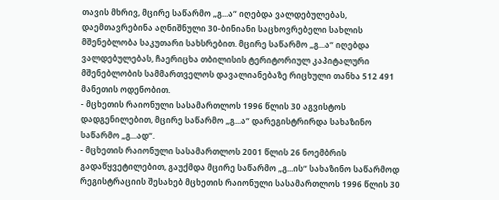თავის მხრივ, მცირე საწარმო „გ...ა“ იღებდა ვალდებულებას, დაემთავრებინა აღნიშნული 30-ბინიანი საცხოვრებელი სახლის მშენებლობა საკუთარი სახსრებით. მცირე საწარმო „გ...ა“ იღებდა ვალდებულებას, ჩაერიცხა თბილისის ტერიტორიულ კაპიტალური მშენებლობის სამმართველოს დავალიანებაზე რიცხული თანხა 512 491 მანეთის ოდენობით.
- მცხეთის რაიონული სასამართლოს 1996 წლის 30 აგვისტოს დადგენილებით, მცირე საწარმო „გ...ა“ დარეგისტრირდა სახაზინო საწარმო „გ...ად“.
- მცხეთის რაიონული სასამართლოს 2001 წლის 26 ნოემბრის გადაწყვეტილებით, გაუქმდა მცირე საწარმო „გ...ის“ სახაზინო საწარმოდ რეგისტრაციის შესახებ მცხეთის რაიონული სასამართლოს 1996 წლის 30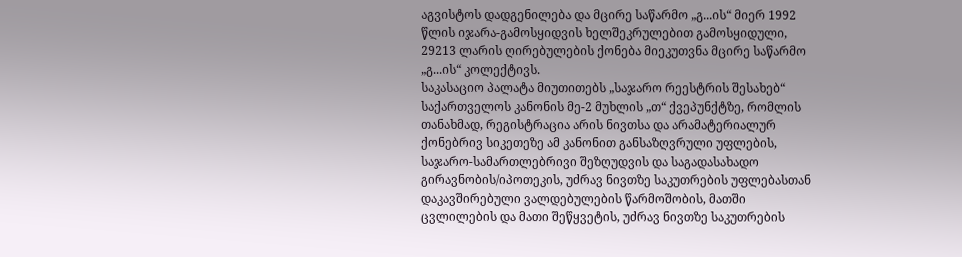აგვისტოს დადგენილება და მცირე საწარმო „გ...ის“ მიერ 1992 წლის იჯარა-გამოსყიდვის ხელშეკრულებით გამოსყიდული, 29213 ლარის ღირებულების ქონება მიეკუთვნა მცირე საწარმო „გ...ის“ კოლექტივს.
საკასაციო პალატა მიუთითებს „საჯარო რეესტრის შესახებ“ საქართველოს კანონის მე-2 მუხლის „თ“ ქვეპუნქტზე, რომლის თანახმად, რეგისტრაცია არის ნივთსა და არამატერიალურ ქონებრივ სიკეთეზე ამ კანონით განსაზღვრული უფლების, საჯარო-სამართლებრივი შეზღუდვის და საგადასახადო გირავნობის/იპოთეკის, უძრავ ნივთზე საკუთრების უფლებასთან დაკავშირებული ვალდებულების წარმოშობის, მათში ცვლილების და მათი შეწყვეტის, უძრავ ნივთზე საკუთრების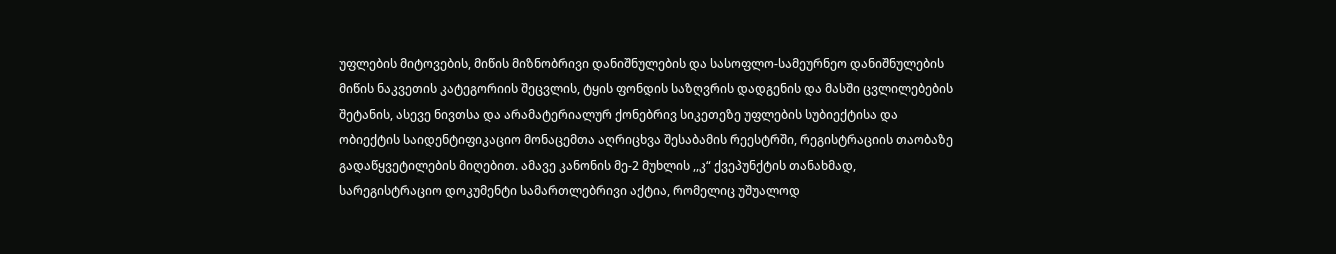უფლების მიტოვების, მიწის მიზნობრივი დანიშნულების და სასოფლო-სამეურნეო დანიშნულების მიწის ნაკვეთის კატეგორიის შეცვლის, ტყის ფონდის საზღვრის დადგენის და მასში ცვლილებების შეტანის, ასევე ნივთსა და არამატერიალურ ქონებრივ სიკეთეზე უფლების სუბიექტისა და ობიექტის საიდენტიფიკაციო მონაცემთა აღრიცხვა შესაბამის რეესტრში, რეგისტრაციის თაობაზე გადაწყვეტილების მიღებით. ამავე კანონის მე-2 მუხლის ,,კ“ ქვეპუნქტის თანახმად, სარეგისტრაციო დოკუმენტი სამართლებრივი აქტია, რომელიც უშუალოდ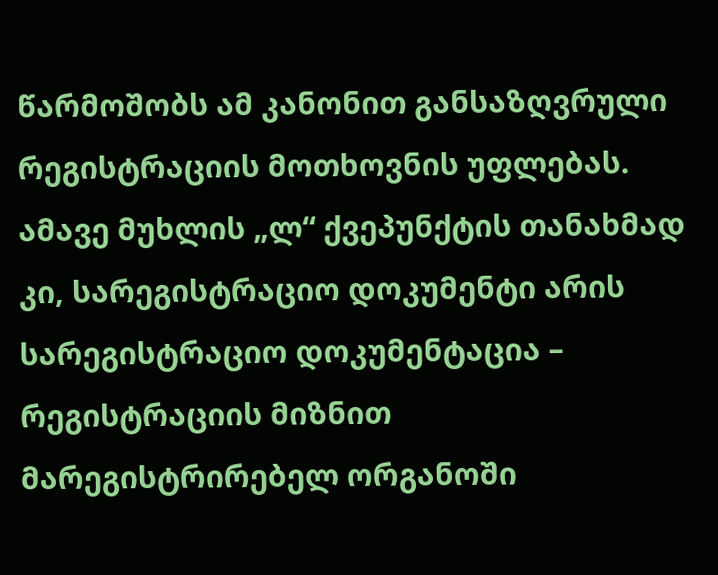წარმოშობს ამ კანონით განსაზღვრული რეგისტრაციის მოთხოვნის უფლებას. ამავე მუხლის „ლ“ ქვეპუნქტის თანახმად კი, სარეგისტრაციო დოკუმენტი არის სარეგისტრაციო დოკუმენტაცია – რეგისტრაციის მიზნით მარეგისტრირებელ ორგანოში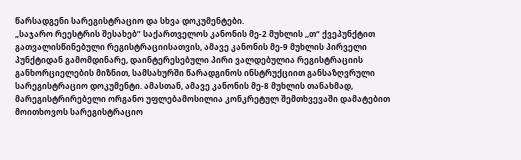წარსადგენი სარეგისტრაციო და სხვა დოკუმენტები.
„საჯარო რეესტრის შესახებ” საქართველოს კანონის მე-2 მუხლის ,,თ“ ქვეპუნქტით გათვალისწინებული რეგისტრაციისათვის, ამავე კანონის მე-9 მუხლის პირველი პუნქტიდან გამომდინარე, დაინტერესებული პირი ვალდებულია რეგისტრაციის განხორციელების მიზნით, სამსახურში წარადგინოს ინსტრუქციით განსაზღვრული სარეგისტრაციო დოკუმენტი. ამასთან, ამავე კანონის მე-8 მუხლის თანახმად, მარეგისტრირებელი ორგანო უფლებამოსილია კონკრეტულ შემთხვევაში დამატებით მოითხოვოს სარეგისტრაციო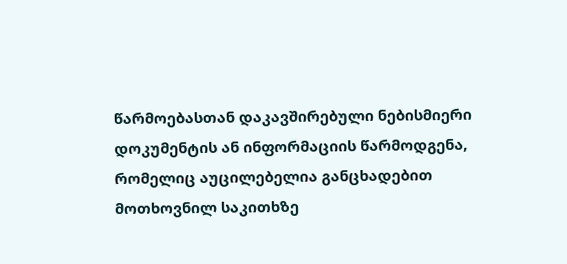წარმოებასთან დაკავშირებული ნებისმიერი დოკუმენტის ან ინფორმაციის წარმოდგენა, რომელიც აუცილებელია განცხადებით მოთხოვნილ საკითხზე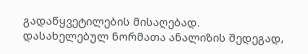გადაწყვეტილების მისაღებად.
დასახელებულ ნორმათა ანალიზის შედეგად,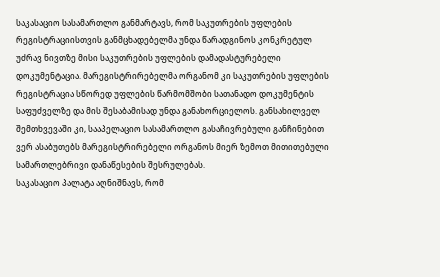საკასაციო სასამართლო განმარტავს, რომ საკუთრების უფლების რეგისტრაციისთვის განმცხადებელმა უნდა წარადგინოს კონკრეტულ უძრავ ნივთზე მისი საკუთრების უფლების დამადასტურებელი დოკუმენტაცია. მარეგისტრირებელმა ორგანომ კი საკუთრების უფლების რეგისტრაცია სწორედ უფლების წარმომშობი სათანადო დოკუმენტის საფუძველზე და მის შესაბამისად უნდა განახორციელოს. განსახილველ შემთხვევაში კი, სააპელაციო სასამართლო გასაჩივრებული განჩინებით ვერ ასაბუთებს მარეგისტრირებელი ორგანოს მიერ ზემოთ მითითებული სამართლებრივი დანაწესების შესრულებას.
საკასაციო პალატა აღნიშნავს, რომ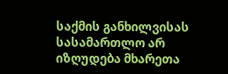საქმის განხილვისას სასამართლო არ იზღუდება მხარეთა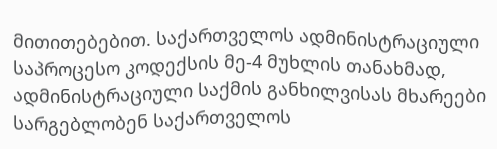მითითებებით. საქართველოს ადმინისტრაციული საპროცესო კოდექსის მე-4 მუხლის თანახმად, ადმინისტრაციული საქმის განხილვისას მხარეები სარგებლობენ საქართველოს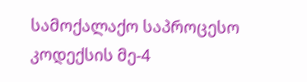სამოქალაქო საპროცესო კოდექსის მე-4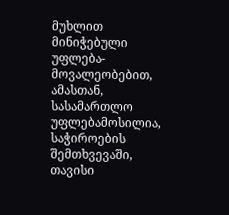მუხლით მინიჭებული უფლება-მოვალეობებით, ამასთან, სასამართლო უფლებამოსილია, საჭიროების შემთხვევაში, თავისი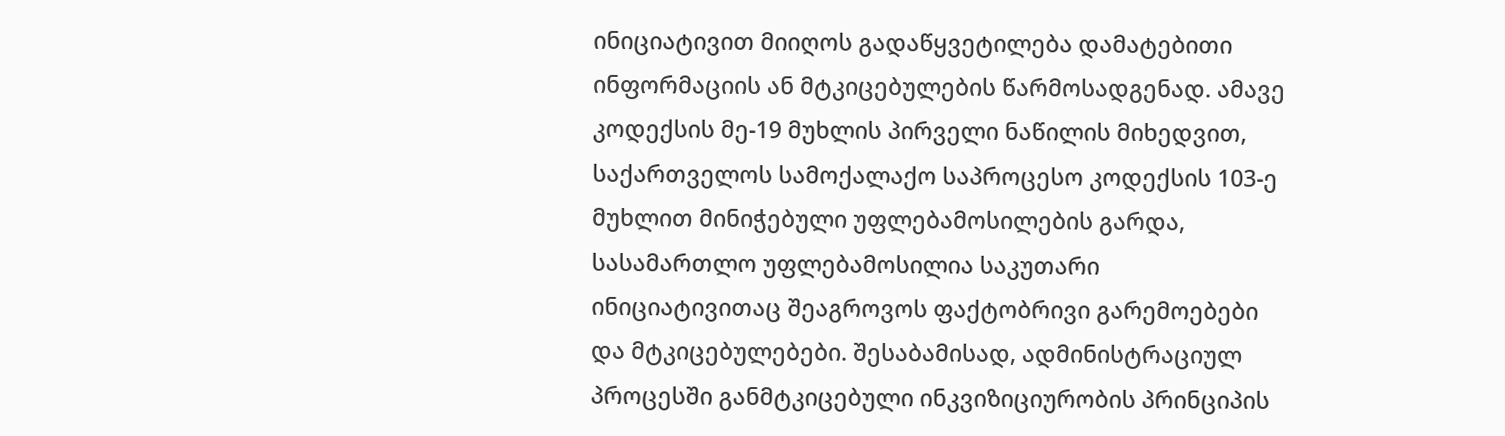ინიციატივით მიიღოს გადაწყვეტილება დამატებითი ინფორმაციის ან მტკიცებულების წარმოსადგენად. ამავე კოდექსის მე-19 მუხლის პირველი ნაწილის მიხედვით, საქართველოს სამოქალაქო საპროცესო კოდექსის 103-ე მუხლით მინიჭებული უფლებამოსილების გარდა, სასამართლო უფლებამოსილია საკუთარი ინიციატივითაც შეაგროვოს ფაქტობრივი გარემოებები და მტკიცებულებები. შესაბამისად, ადმინისტრაციულ პროცესში განმტკიცებული ინკვიზიციურობის პრინციპის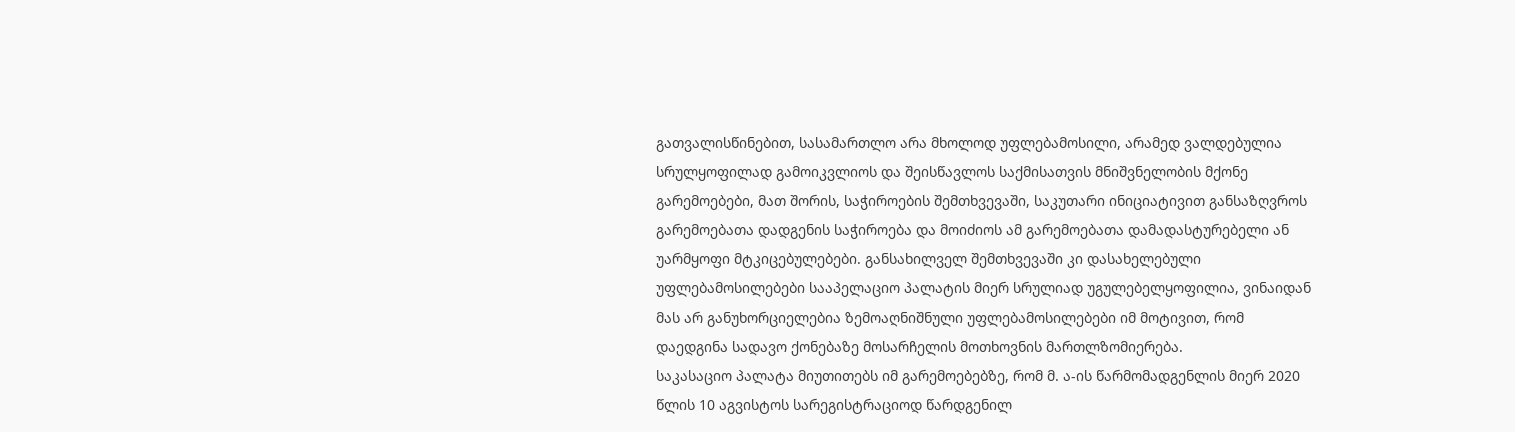გათვალისწინებით, სასამართლო არა მხოლოდ უფლებამოსილი, არამედ ვალდებულია სრულყოფილად გამოიკვლიოს და შეისწავლოს საქმისათვის მნიშვნელობის მქონე გარემოებები, მათ შორის, საჭიროების შემთხვევაში, საკუთარი ინიციატივით განსაზღვროს გარემოებათა დადგენის საჭიროება და მოიძიოს ამ გარემოებათა დამადასტურებელი ან უარმყოფი მტკიცებულებები. განსახილველ შემთხვევაში კი დასახელებული უფლებამოსილებები სააპელაციო პალატის მიერ სრულიად უგულებელყოფილია, ვინაიდან მას არ განუხორციელებია ზემოაღნიშნული უფლებამოსილებები იმ მოტივით, რომ დაედგინა სადავო ქონებაზე მოსარჩელის მოთხოვნის მართლზომიერება.
საკასაციო პალატა მიუთითებს იმ გარემოებებზე, რომ მ. ა-ის წარმომადგენლის მიერ 2020 წლის 10 აგვისტოს სარეგისტრაციოდ წარდგენილ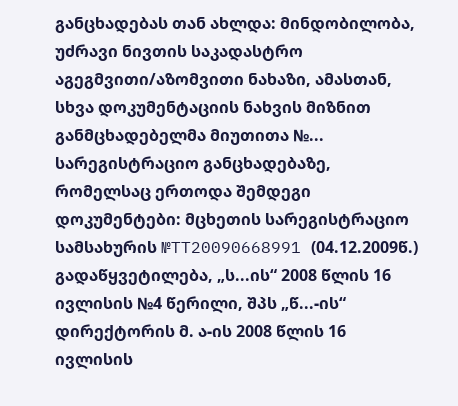განცხადებას თან ახლდა: მინდობილობა, უძრავი ნივთის საკადასტრო აგეგმვითი/აზომვითი ნახაზი, ამასთან, სხვა დოკუმენტაციის ნახვის მიზნით განმცხადებელმა მიუთითა №... სარეგისტრაციო განცხადებაზე, რომელსაც ერთოდა შემდეგი დოკუმენტები: მცხეთის სარეგისტრაციო სამსახურის №TT20090668991 (04.12.2009წ.) გადაწყვეტილება, „ს...ის“ 2008 წლის 16 ივლისის №4 წერილი, შპს „წ...-ის“ დირექტორის მ. ა-ის 2008 წლის 16 ივლისის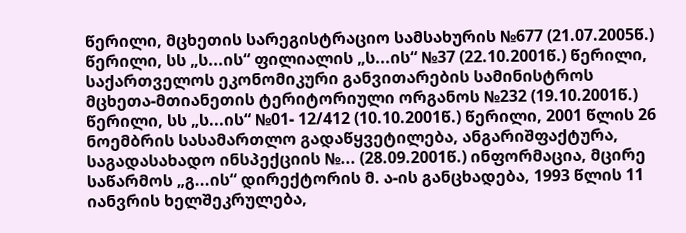წერილი, მცხეთის სარეგისტრაციო სამსახურის №677 (21.07.2005წ.) წერილი, სს „ს...ის“ ფილიალის „ს...ის“ №37 (22.10.2001წ.) წერილი, საქართველოს ეკონომიკური განვითარების სამინისტროს მცხეთა-მთიანეთის ტერიტორიული ორგანოს №232 (19.10.2001წ.) წერილი, სს „ს...ის“ №01- 12/412 (10.10.2001წ.) წერილი, 2001 წლის 26 ნოემბრის სასამართლო გადაწყვეტილება, ანგარიშფაქტურა, საგადასახადო ინსპექციის №... (28.09.2001წ.) ინფორმაცია, მცირე საწარმოს „გ...ის“ დირექტორის მ. ა-ის განცხადება, 1993 წლის 11 იანვრის ხელშეკრულება,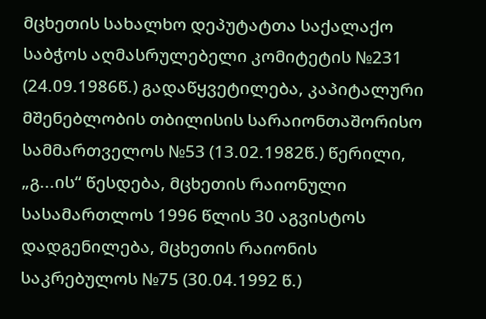მცხეთის სახალხო დეპუტატთა საქალაქო საბჭოს აღმასრულებელი კომიტეტის №231 (24.09.1986წ.) გადაწყვეტილება, კაპიტალური მშენებლობის თბილისის სარაიონთაშორისო სამმართველოს №53 (13.02.1982წ.) წერილი, „გ...ის“ წესდება, მცხეთის რაიონული სასამართლოს 1996 წლის 30 აგვისტოს დადგენილება, მცხეთის რაიონის საკრებულოს №75 (30.04.1992 წ.)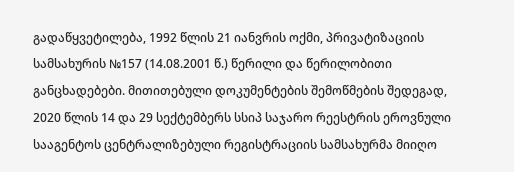გადაწყვეტილება, 1992 წლის 21 იანვრის ოქმი, პრივატიზაციის სამსახურის №157 (14.08.2001 წ.) წერილი და წერილობითი განცხადებები. მითითებული დოკუმენტების შემოწმების შედეგად, 2020 წლის 14 და 29 სექტემბერს სსიპ საჯარო რეესტრის ეროვნული სააგენტოს ცენტრალიზებული რეგისტრაციის სამსახურმა მიიღო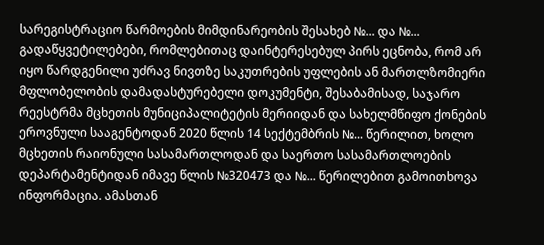სარეგისტრაციო წარმოების მიმდინარეობის შესახებ №... და №... გადაწყვეტილებები, რომლებითაც დაინტერესებულ პირს ეცნობა, რომ არ იყო წარდგენილი უძრავ ნივთზე საკუთრების უფლების ან მართლზომიერი მფლობელობის დამადასტურებელი დოკუმენტი, შესაბამისად, საჯარო რეესტრმა მცხეთის მუნიციპალიტეტის მერიიდან და სახელმწიფო ქონების ეროვნული სააგენტოდან 2020 წლის 14 სექტემბრის №... წერილით, ხოლო მცხეთის რაიონული სასამართლოდან და საერთო სასამართლოების დეპარტამენტიდან იმავე წლის №320473 და №... წერილებით გამოითხოვა ინფორმაცია. ამასთან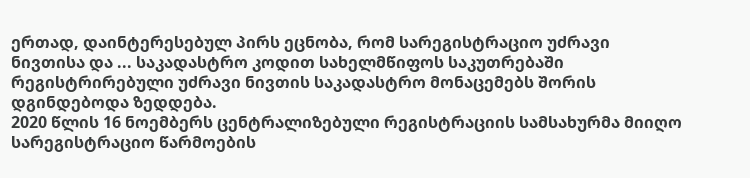ერთად, დაინტერესებულ პირს ეცნობა, რომ სარეგისტრაციო უძრავი ნივთისა და ... საკადასტრო კოდით სახელმწიფოს საკუთრებაში რეგისტრირებული უძრავი ნივთის საკადასტრო მონაცემებს შორის დგინდებოდა ზედდება.
2020 წლის 16 ნოემბერს ცენტრალიზებული რეგისტრაციის სამსახურმა მიიღო სარეგისტრაციო წარმოების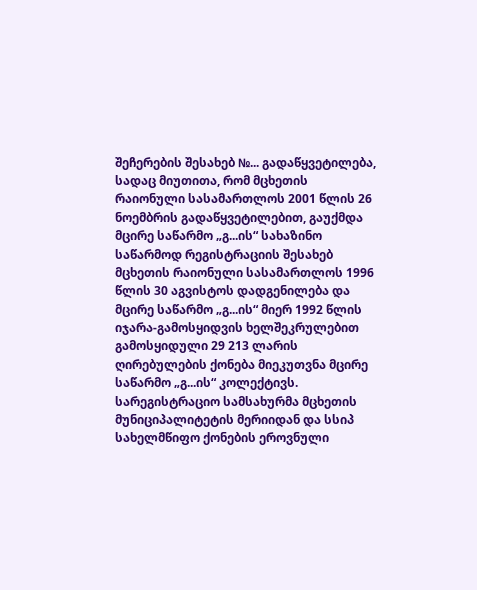შეჩერების შესახებ №... გადაწყვეტილება, სადაც მიუთითა, რომ მცხეთის რაიონული სასამართლოს 2001 წლის 26 ნოემბრის გადაწყვეტილებით, გაუქმდა მცირე საწარმო „გ...ის“ სახაზინო საწარმოდ რეგისტრაციის შესახებ მცხეთის რაიონული სასამართლოს 1996 წლის 30 აგვისტოს დადგენილება და მცირე საწარმო „გ...ის“ მიერ 1992 წლის იჯარა-გამოსყიდვის ხელშეკრულებით გამოსყიდული 29 213 ლარის ღირებულების ქონება მიეკუთვნა მცირე საწარმო „გ...ის“ კოლექტივს. სარეგისტრაციო სამსახურმა მცხეთის მუნიციპალიტეტის მერიიდან და სსიპ სახელმწიფო ქონების ეროვნული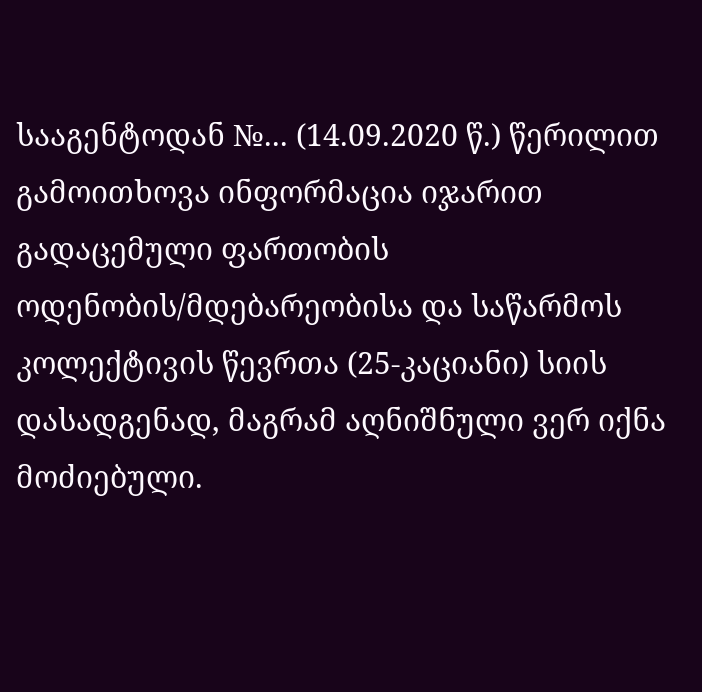სააგენტოდან №... (14.09.2020 წ.) წერილით გამოითხოვა ინფორმაცია იჯარით გადაცემული ფართობის ოდენობის/მდებარეობისა და საწარმოს კოლექტივის წევრთა (25-კაციანი) სიის დასადგენად, მაგრამ აღნიშნული ვერ იქნა მოძიებული.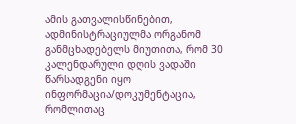ამის გათვალისწინებით, ადმინისტრაციულმა ორგანომ განმცხადებელს მიუთითა, რომ 30 კალენდარული დღის ვადაში წარსადგენი იყო ინფორმაცია/დოკუმენტაცია, რომლითაც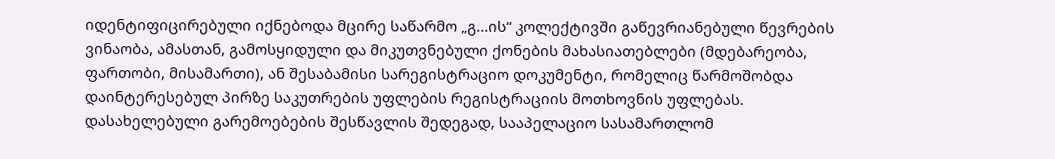იდენტიფიცირებული იქნებოდა მცირე საწარმო „გ...ის“ კოლექტივში გაწევრიანებული წევრების ვინაობა, ამასთან, გამოსყიდული და მიკუთვნებული ქონების მახასიათებლები (მდებარეობა, ფართობი, მისამართი), ან შესაბამისი სარეგისტრაციო დოკუმენტი, რომელიც წარმოშობდა დაინტერესებულ პირზე საკუთრების უფლების რეგისტრაციის მოთხოვნის უფლებას.
დასახელებული გარემოებების შესწავლის შედეგად, სააპელაციო სასამართლომ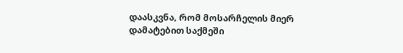დაასკვნა, რომ მოსარჩელის მიერ დამატებით საქმეში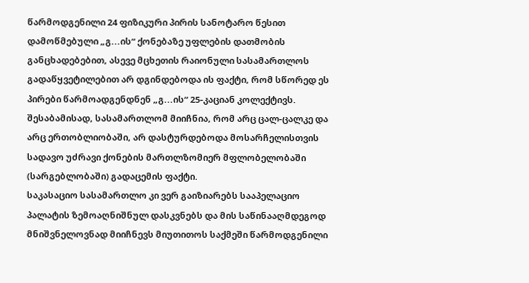წარმოდგენილი 24 ფიზიკური პირის სანოტარო წესით დამოწმებული „გ...ის“ ქონებაზე უფლების დათმობის განცხადებებით, ასევე მცხეთის რაიონული სასამართლოს გადაწყვეტილებით არ დგინდებოდა ის ფაქტი, რომ სწორედ ეს პირები წარმოადგენდნენ „გ...ის“ 25-კაციან კოლექტივს. შესაბამისად, სასამართლომ მიიჩნია, რომ არც ცალ-ცალკე და არც ერთობლიობაში, არ დასტურდებოდა მოსარჩელისთვის სადავო უძრავი ქონების მართლზომიერ მფლობელობაში (სარგებლობაში) გადაცემის ფაქტი.
საკასაციო სასამართლო კი ვერ გაიზიარებს სააპელაციო პალატის ზემოაღნიშნულ დასკვნებს და მის საწინააღმდეგოდ მნიშვნელოვნად მიიჩნევს მიუთითოს საქმეში წარმოდგენილი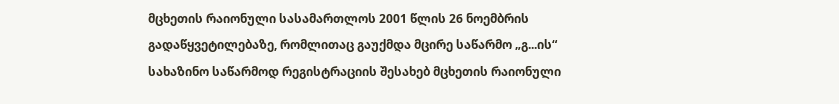მცხეთის რაიონული სასამართლოს 2001 წლის 26 ნოემბრის გადაწყვეტილებაზე, რომლითაც გაუქმდა მცირე საწარმო „გ...ის“ სახაზინო საწარმოდ რეგისტრაციის შესახებ მცხეთის რაიონული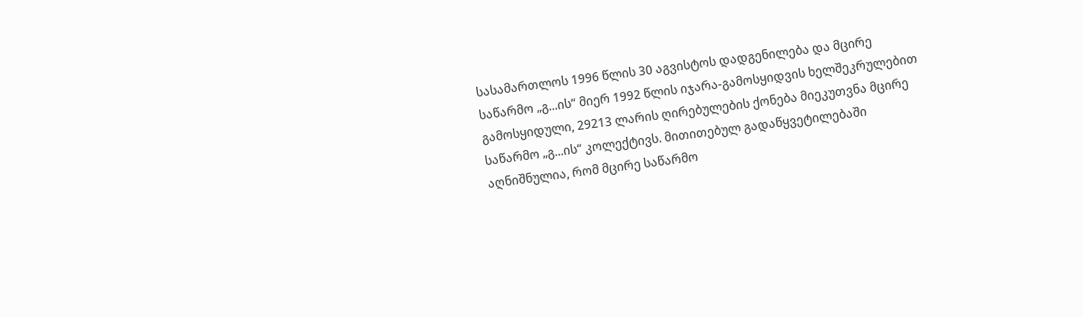სასამართლოს 1996 წლის 30 აგვისტოს დადგენილება და მცირე საწარმო „გ...ის“ მიერ 1992 წლის იჯარა-გამოსყიდვის ხელშეკრულებით გამოსყიდული, 29213 ლარის ღირებულების ქონება მიეკუთვნა მცირე საწარმო „გ...ის“ კოლექტივს. მითითებულ გადაწყვეტილებაში აღნიშნულია, რომ მცირე საწარმო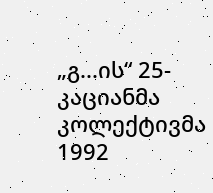„გ...ის“ 25-კაციანმა კოლექტივმა 1992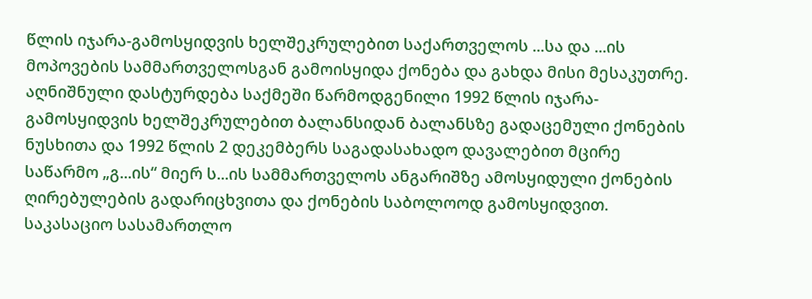წლის იჯარა-გამოსყიდვის ხელშეკრულებით საქართველოს ...სა და ...ის მოპოვების სამმართველოსგან გამოისყიდა ქონება და გახდა მისი მესაკუთრე. აღნიშნული დასტურდება საქმეში წარმოდგენილი 1992 წლის იჯარა-გამოსყიდვის ხელშეკრულებით ბალანსიდან ბალანსზე გადაცემული ქონების ნუსხითა და 1992 წლის 2 დეკემბერს საგადასახადო დავალებით მცირე საწარმო „გ...ის“ მიერ ს...ის სამმართველოს ანგარიშზე ამოსყიდული ქონების ღირებულების გადარიცხვითა და ქონების საბოლოოდ გამოსყიდვით. საკასაციო სასამართლო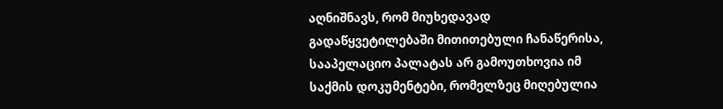აღნიშნავს, რომ მიუხედავად გადაწყვეტილებაში მითითებული ჩანაწერისა, სააპელაციო პალატას არ გამოუთხოვია იმ საქმის დოკუმენტები, რომელზეც მიღებულია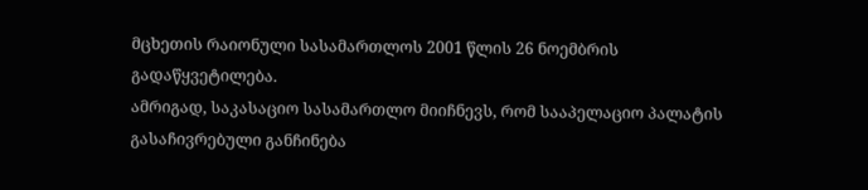მცხეთის რაიონული სასამართლოს 2001 წლის 26 ნოემბრის გადაწყვეტილება.
ამრიგად, საკასაციო სასამართლო მიიჩნევს, რომ სააპელაციო პალატის გასაჩივრებული განჩინება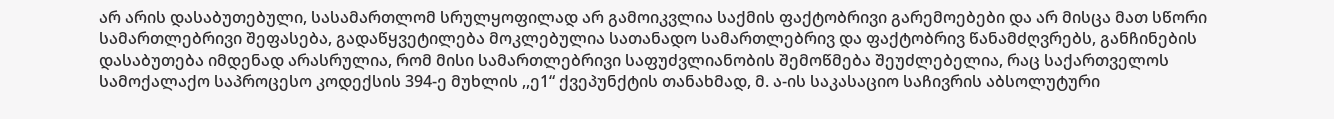არ არის დასაბუთებული, სასამართლომ სრულყოფილად არ გამოიკვლია საქმის ფაქტობრივი გარემოებები და არ მისცა მათ სწორი სამართლებრივი შეფასება, გადაწყვეტილება მოკლებულია სათანადო სამართლებრივ და ფაქტობრივ წანამძღვრებს, განჩინების დასაბუთება იმდენად არასრულია, რომ მისი სამართლებრივი საფუძვლიანობის შემოწმება შეუძლებელია, რაც საქართველოს სამოქალაქო საპროცესო კოდექსის 394-ე მუხლის ,,ე1“ ქვეპუნქტის თანახმად, მ. ა-ის საკასაციო საჩივრის აბსოლუტური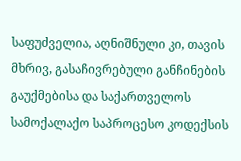საფუძველია, აღნიშნული კი, თავის მხრივ, გასაჩივრებული განჩინების გაუქმებისა და საქართველოს სამოქალაქო საპროცესო კოდექსის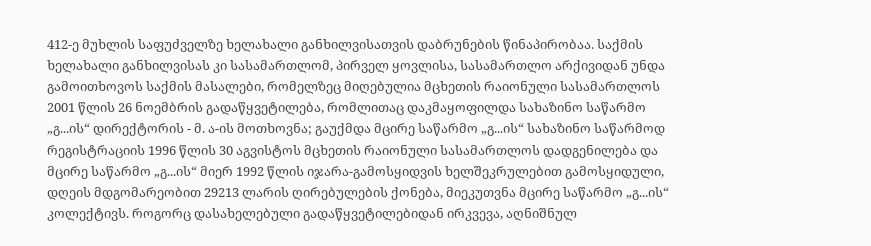412-ე მუხლის საფუძველზე ხელახალი განხილვისათვის დაბრუნების წინაპირობაა. საქმის ხელახალი განხილვისას კი სასამართლომ, პირველ ყოვლისა, სასამართლო არქივიდან უნდა გამოითხოვოს საქმის მასალები, რომელზეც მიღებულია მცხეთის რაიონული სასამართლოს 2001 წლის 26 ნოემბრის გადაწყვეტილება, რომლითაც დაკმაყოფილდა სახაზინო საწარმო „გ...ის“ დირექტორის - მ. ა-ის მოთხოვნა; გაუქმდა მცირე საწარმო „გ...ის“ სახაზინო საწარმოდ რეგისტრაციის 1996 წლის 30 აგვისტოს მცხეთის რაიონული სასამართლოს დადგენილება და მცირე საწარმო „გ...ის“ მიერ 1992 წლის იჯარა-გამოსყიდვის ხელშეკრულებით გამოსყიდული, დღეის მდგომარეობით 29213 ლარის ღირებულების ქონება, მიეკუთვნა მცირე საწარმო „გ...ის“ კოლექტივს. როგორც დასახელებული გადაწყვეტილებიდან ირკვევა, აღნიშნულ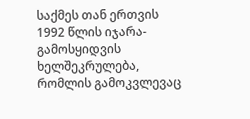საქმეს თან ერთვის 1992 წლის იჯარა-გამოსყიდვის ხელშეკრულება, რომლის გამოკვლევაც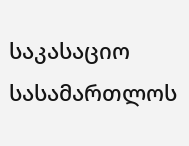საკასაციო სასამართლოს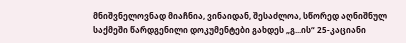მნიშვნელოვნად მიაჩნია, ვინაიდან, შესაძლოა, სწორედ აღნიშნულ საქმეში წარდგენილი დოკუმენტები გახდეს „გ...ის“ 25-კაციანი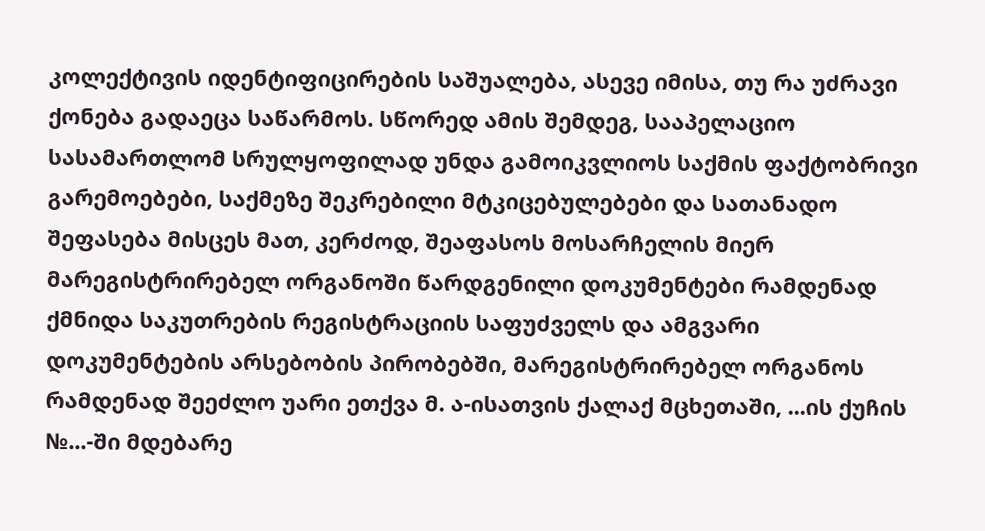კოლექტივის იდენტიფიცირების საშუალება, ასევე იმისა, თუ რა უძრავი ქონება გადაეცა საწარმოს. სწორედ ამის შემდეგ, სააპელაციო სასამართლომ სრულყოფილად უნდა გამოიკვლიოს საქმის ფაქტობრივი გარემოებები, საქმეზე შეკრებილი მტკიცებულებები და სათანადო შეფასება მისცეს მათ, კერძოდ, შეაფასოს მოსარჩელის მიერ მარეგისტრირებელ ორგანოში წარდგენილი დოკუმენტები რამდენად ქმნიდა საკუთრების რეგისტრაციის საფუძველს და ამგვარი დოკუმენტების არსებობის პირობებში, მარეგისტრირებელ ორგანოს რამდენად შეეძლო უარი ეთქვა მ. ა-ისათვის ქალაქ მცხეთაში, ...ის ქუჩის №...-ში მდებარე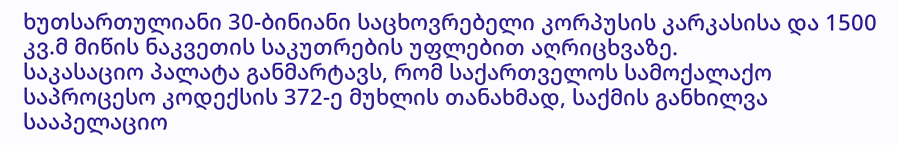ხუთსართულიანი 30-ბინიანი საცხოვრებელი კორპუსის კარკასისა და 1500 კვ.მ მიწის ნაკვეთის საკუთრების უფლებით აღრიცხვაზე.
საკასაციო პალატა განმარტავს, რომ საქართველოს სამოქალაქო საპროცესო კოდექსის 372-ე მუხლის თანახმად, საქმის განხილვა სააპელაციო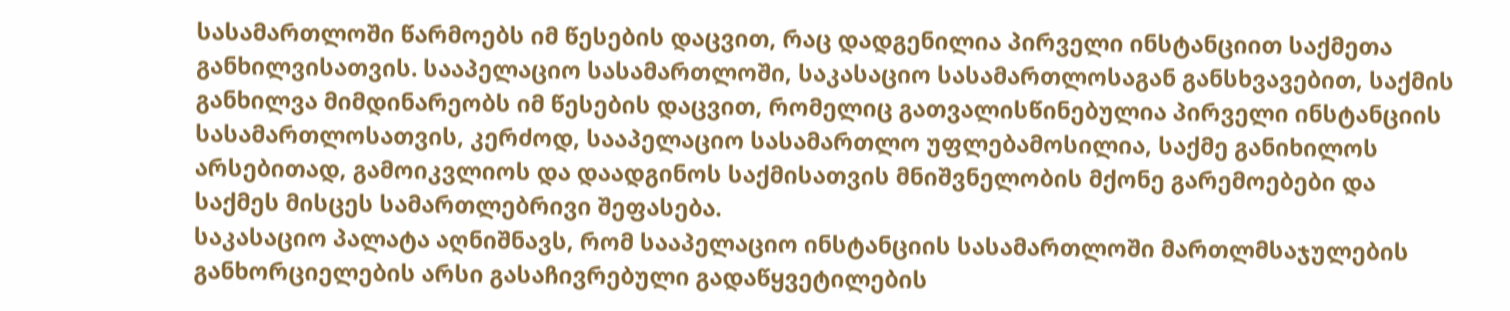სასამართლოში წარმოებს იმ წესების დაცვით, რაც დადგენილია პირველი ინსტანციით საქმეთა განხილვისათვის. სააპელაციო სასამართლოში, საკასაციო სასამართლოსაგან განსხვავებით, საქმის განხილვა მიმდინარეობს იმ წესების დაცვით, რომელიც გათვალისწინებულია პირველი ინსტანციის სასამართლოსათვის, კერძოდ, სააპელაციო სასამართლო უფლებამოსილია, საქმე განიხილოს არსებითად, გამოიკვლიოს და დაადგინოს საქმისათვის მნიშვნელობის მქონე გარემოებები და საქმეს მისცეს სამართლებრივი შეფასება.
საკასაციო პალატა აღნიშნავს, რომ სააპელაციო ინსტანციის სასამართლოში მართლმსაჯულების განხორციელების არსი გასაჩივრებული გადაწყვეტილების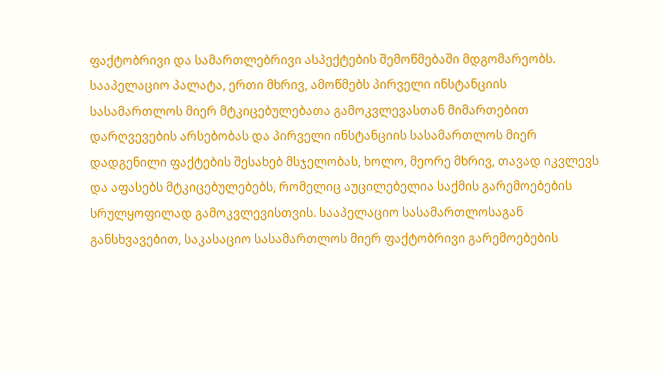ფაქტობრივი და სამართლებრივი ასპექტების შემოწმებაში მდგომარეობს. სააპელაციო პალატა, ერთი მხრივ, ამოწმებს პირველი ინსტანციის სასამართლოს მიერ მტკიცებულებათა გამოკვლევასთან მიმართებით დარღვევების არსებობას და პირველი ინსტანციის სასამართლოს მიერ დადგენილი ფაქტების შესახებ მსჯელობას, ხოლო, მეორე მხრივ, თავად იკვლევს და აფასებს მტკიცებულებებს, რომელიც აუცილებელია საქმის გარემოებების სრულყოფილად გამოკვლევისთვის. სააპელაციო სასამართლოსაგან განსხვავებით, საკასაციო სასამართლოს მიერ ფაქტობრივი გარემოებების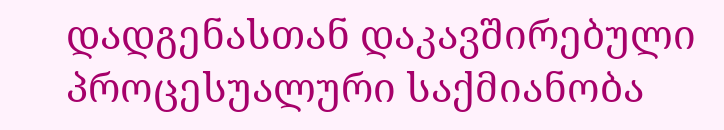დადგენასთან დაკავშირებული პროცესუალური საქმიანობა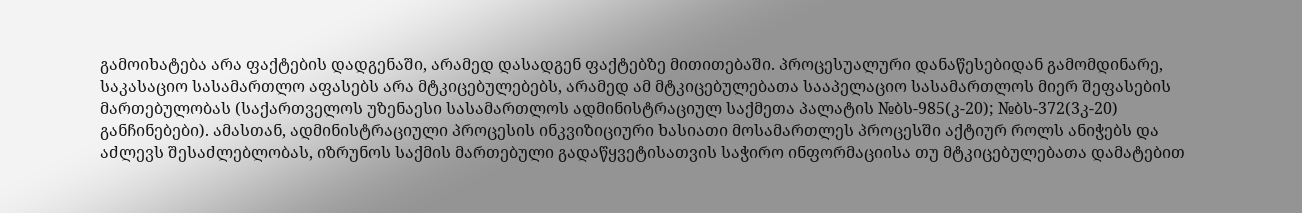გამოიხატება არა ფაქტების დადგენაში, არამედ დასადგენ ფაქტებზე მითითებაში. პროცესუალური დანაწესებიდან გამომდინარე, საკასაციო სასამართლო აფასებს არა მტკიცებულებებს, არამედ ამ მტკიცებულებათა სააპელაციო სასამართლოს მიერ შეფასების მართებულობას (საქართველოს უზენაესი სასამართლოს ადმინისტრაციულ საქმეთა პალატის №ბს-985(კ-20); №ბს-372(3კ-20) განჩინებები). ამასთან, ადმინისტრაციული პროცესის ინკვიზიციური ხასიათი მოსამართლეს პროცესში აქტიურ როლს ანიჭებს და აძლევს შესაძლებლობას, იზრუნოს საქმის მართებული გადაწყვეტისათვის საჭირო ინფორმაციისა თუ მტკიცებულებათა დამატებით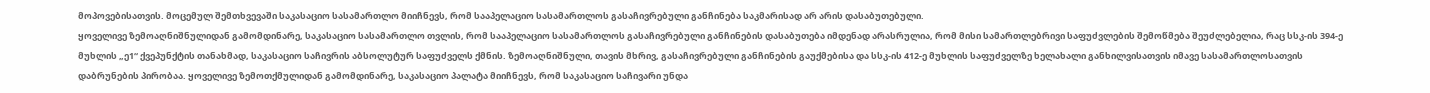მოპოვებისათვის. მოცემულ შემთხვევაში საკასაციო სასამართლო მიიჩნევს, რომ სააპელაციო სასამართლოს გასაჩივრებული განჩინება საკმარისად არ არის დასაბუთებული.
ყოველივე ზემოაღნიშნულიდან გამომდინარე, საკასაციო სასამართლო თვლის, რომ სააპელაციო სასამართლოს გასაჩივრებული განჩინების დასაბუთება იმდენად არასრულია, რომ მისი სამართლებრივი საფუძვლების შემოწმება შეუძლებელია, რაც სსკ-ის 394-ე მუხლის „ე1“ ქვეპუნქტის თანახმად, საკასაციო საჩივრის აბსოლუტურ საფუძველს ქმნის. ზემოაღნიშნული, თავის მხრივ, გასაჩივრებული განჩინების გაუქმებისა და სსკ-ის 412-ე მუხლის საფუძველზე ხელახალი განხილვისათვის იმავე სასამართლოსათვის დაბრუნების პირობაა. ყოველივე ზემოთქმულიდან გამომდინარე, საკასაციო პალატა მიიჩნევს, რომ საკასაციო საჩივარი უნდა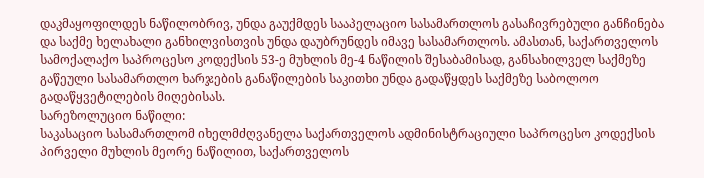დაკმაყოფილდეს ნაწილობრივ, უნდა გაუქმდეს სააპელაციო სასამართლოს გასაჩივრებული განჩინება და საქმე ხელახალი განხილვისთვის უნდა დაუბრუნდეს იმავე სასამართლოს. ამასთან, საქართველოს სამოქალაქო საპროცესო კოდექსის 53-ე მუხლის მე-4 ნაწილის შესაბამისად, განსახილველ საქმეზე გაწეული სასამართლო ხარჯების განაწილების საკითხი უნდა გადაწყდეს საქმეზე საბოლოო გადაწყვეტილების მიღებისას.
სარეზოლუციო ნაწილი:
საკასაციო სასამართლომ იხელმძღვანელა საქართველოს ადმინისტრაციული საპროცესო კოდექსის პირველი მუხლის მეორე ნაწილით, საქართველოს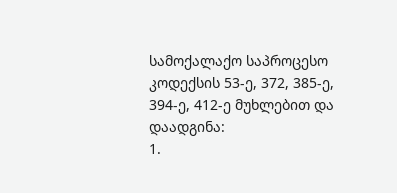სამოქალაქო საპროცესო კოდექსის 53-ე, 372, 385-ე, 394-ე, 412-ე მუხლებით და
დაადგინა:
1.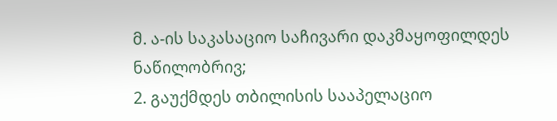მ. ა-ის საკასაციო საჩივარი დაკმაყოფილდეს ნაწილობრივ;
2. გაუქმდეს თბილისის სააპელაციო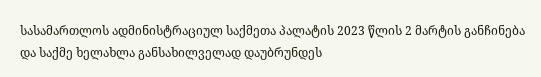სასამართლოს ადმინისტრაციულ საქმეთა პალატის 2023 წლის 2 მარტის განჩინება და საქმე ხელახლა განსახილველად დაუბრუნდეს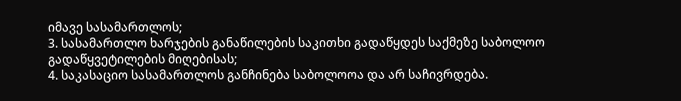იმავე სასამართლოს;
3. სასამართლო ხარჯების განაწილების საკითხი გადაწყდეს საქმეზე საბოლოო გადაწყვეტილების მიღებისას;
4. საკასაციო სასამართლოს განჩინება საბოლოოა და არ საჩივრდება.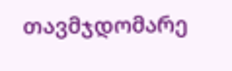თავმჯდომარე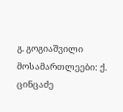გ. გოგიაშვილი
მოსამართლეები: ქ. ცინცაძე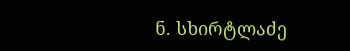ნ. სხირტლაძე